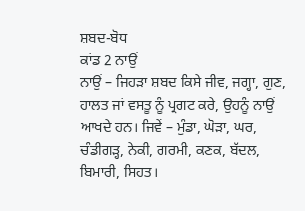ਸ਼ਬਦ-ਬੋਧ
ਕਾਂਡ 2 ਨਾਉਂ
ਨਾਉਂ – ਜਿਹੜਾ ਸ਼ਬਦ ਕਿਸੇ ਜੀਵ, ਜਗ੍ਹਾ, ਗੁਣ, ਹਾਲਤ ਜਾਂ ਵਸਤੂ ਨੂੰ ਪ੍ਰਗਟ ਕਰੇ, ਉਹਨੂੰ ਨਾਉਂ ਆਖਦੇ ਹਨ। ਜਿਵੇਂ – ਮੁੰਡਾ, ਘੋੜਾ, ਘਰ, ਚੰਡੀਗੜ੍ਹ, ਨੇਕੀ, ਗਰਮੀ, ਕਣਕ, ਬੱਦਲ, ਬਿਮਾਰੀ, ਸਿਹਤ।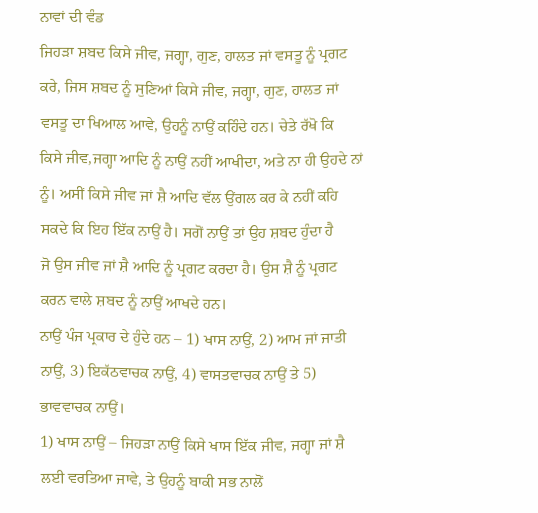ਨਾਵਾਂ ਦੀ ਵੰਡ
ਜਿਹੜਾ ਸ਼ਬਦ ਕਿਸੇ ਜੀਵ, ਜਗ੍ਹਾ, ਗੁਣ, ਹਾਲਤ ਜਾਂ ਵਸਤੂ ਨੂੰ ਪ੍ਰਗਟ ਕਰੇ, ਜਿਸ ਸ਼ਬਦ ਨੂੰ ਸੁਣਿਆਂ ਕਿਸੇ ਜੀਵ, ਜਗ੍ਹਾ, ਗੁਣ, ਹਾਲਤ ਜਾਂ ਵਸਤੂ ਦਾ ਖਿਆਲ ਆਵੇ, ਉਹਨੂੰ ਨਾਉਂ ਕਹਿੰਦੇ ਹਨ। ਚੇਤੇ ਰੱਖੋ ਕਿ
ਕਿਸੇ ਜੀਵ,ਜਗ੍ਹਾ ਆਦਿ ਨੂੰ ਨਾਉਂ ਨਹੀਂ ਆਖੀਦਾ, ਅਤੇ ਨਾ ਹੀ ਉਹਦੇ ਨਾਂ ਨੂੰ। ਅਸੀਂ ਕਿਸੇ ਜੀਵ ਜਾਂ ਸ਼ੈ ਆਦਿ ਵੱਲ ਉਂਗਲ ਕਰ ਕੇ ਨਹੀਂ ਕਹਿ ਸਕਦੇ ਕਿ ਇਹ ਇੱਕ ਨਾਉਂ ਹੈ। ਸਗੋਂ ਨਾਉਂ ਤਾਂ ਉਹ ਸ਼ਬਦ ਹੁੰਦਾ ਹੈ
ਜੋ ਉਸ ਜੀਵ ਜਾਂ ਸ਼ੈ ਆਦਿ ਨੂੰ ਪ੍ਰਗਟ ਕਰਦਾ ਹੈ। ਉਸ ਸ਼ੈ ਨੂੰ ਪ੍ਰਗਟ ਕਰਨ ਵਾਲੇ ਸ਼ਬਦ ਨੂੰ ਨਾਉਂ ਆਖਦੇ ਹਨ।
ਨਾਉਂ ਪੰਜ ਪ੍ਰਕਾਰ ਦੇ ਹੁੰਦੇ ਹਨ – 1) ਖਾਸ ਨਾਉਂ, 2) ਆਮ ਜਾਂ ਜਾਤੀ ਨਾਉਂ, 3) ਇਕੱਠਵਾਚਕ ਨਾਉਂ, 4) ਵਾਸਤਵਾਚਕ ਨਾਉਂ ਤੇ 5) ਭਾਵਵਾਚਕ ਨਾਉਂ।
1) ਖਾਸ ਨਾਉਂ – ਜਿਹੜਾ ਨਾਉਂ ਕਿਸੇ ਖਾਸ ਇੱਕ ਜੀਵ, ਜਗ੍ਹਾ ਜਾਂ ਸ਼ੈ ਲਈ ਵਰਤਿਆ ਜਾਵੇ, ਤੇ ਉਹਨੂੰ ਬਾਕੀ ਸਭ ਨਾਲੋਂ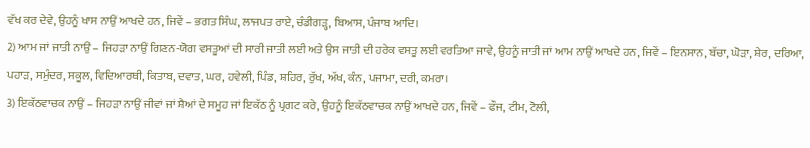ਵੱਖ ਕਰ ਦੇਵੇ, ਉਹਨੂੰ ਖਾਸ ਨਾਉਂ ਆਖਦੇ ਹਨ, ਜਿਵੇਂ – ਭਗਤ ਸਿੰਘ, ਲਾਜਪਤ ਰਾਏ, ਚੰਡੀਗੜ੍ਹ, ਬਿਆਸ, ਪੰਜਾਬ ਆਦਿ।
2) ਆਮ ਜਾਂ ਜਾਤੀ ਨਾਉਂ – ਜਿਹੜਾ ਨਾਉਂ ਗਿਣਨ-ਯੋਗ ਵਸਤੂਆਂ ਦੀ ਸਾਰੀ ਜਾਤੀ ਲਈ ਅਤੇ ਉਸ ਜਾਤੀ ਦੀ ਹਰੇਕ ਵਸਤੂ ਲਈ ਵਰਤਿਆ ਜਾਵੇ, ਉਹਨੂੰ ਜਾਤੀ ਜਾਂ ਆਮ ਨਾਉਂ ਆਖਦੇ ਹਨ, ਜਿਵੇਂ – ਇਨਸਾਨ, ਬੱਚਾ, ਘੋੜਾ, ਸ਼ੇਰ, ਦਰਿਆ, ਪਹਾੜ, ਸਮੁੰਦਰ, ਸਕੂਲ, ਵਿਦਿਆਰਥੀ, ਕਿਤਾਬ, ਦਵਾਤ, ਘਰ, ਹਵੇਲੀ, ਪਿੰਡ, ਸ਼ਹਿਰ, ਰੁੱਖ, ਅੱਖ, ਕੰਨ, ਪਜਾਮਾ, ਦਰੀ, ਕਮਰਾ।
3) ਇਕੱਠਵਾਚਕ ਨਾਉਂ – ਜਿਹੜਾ ਨਾਉਂ ਜੀਵਾਂ ਜਾਂ ਸ਼ੈਆਂ ਦੇ ਸਮੂਹ ਜਾਂ ਇਕੱਠ ਨੂੰ ਪ੍ਰਗਟ ਕਰੇ, ਉਹਨੂੰ ਇਕੱਠਵਾਚਕ ਨਾਉਂ ਆਖਦੇ ਹਨ, ਜਿਵੇਂ – ਫੌਜ, ਟੀਮ, ਟੋਲੀ,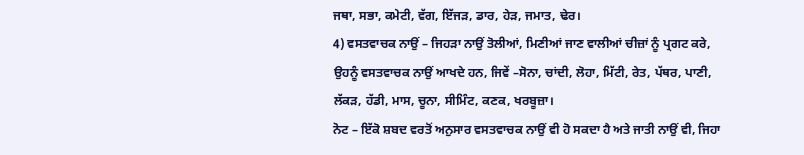ਜਥਾ, ਸਭਾ, ਕਮੇਟੀ, ਵੱਗ, ਇੱਜੜ, ਡਾਰ, ਹੇੜ, ਜਮਾਤ, ਢੇਰ।
4) ਵਸਤਵਾਚਕ ਨਾਉਂ – ਜਿਹੜਾ ਨਾਉਂ ਤੋਲੀਆਂ, ਮਿਣੀਆਂ ਜਾਣ ਵਾਲੀਆਂ ਚੀਜ਼ਾਂ ਨੂੰ ਪ੍ਰਗਟ ਕਰੇ, ਉਹਨੂੰ ਵਸਤਵਾਚਕ ਨਾਉਂ ਆਖਦੇ ਹਨ, ਜਿਵੇਂ –ਸੋਨਾ, ਚਾਂਦੀ, ਲੋਹਾ, ਮਿੱਟੀ, ਰੇਤ, ਪੱਥਰ, ਪਾਣੀ, ਲੱਕੜ, ਹੱਡੀ, ਮਾਸ, ਚੂਨਾ, ਸੀਮਿੰਟ, ਕਣਕ, ਖਰਬੂਜ਼ਾ।
ਨੋਟ – ਇੱਕੋ ਸ਼ਬਦ ਵਰਤੋਂ ਅਨੁਸਾਰ ਵਸਤਵਾਚਕ ਨਾਉਂ ਵੀ ਹੋ ਸਕਦਾ ਹੈ ਅਤੇ ਜਾਤੀ ਨਾਉਂ ਵੀ, ਜਿਹਾ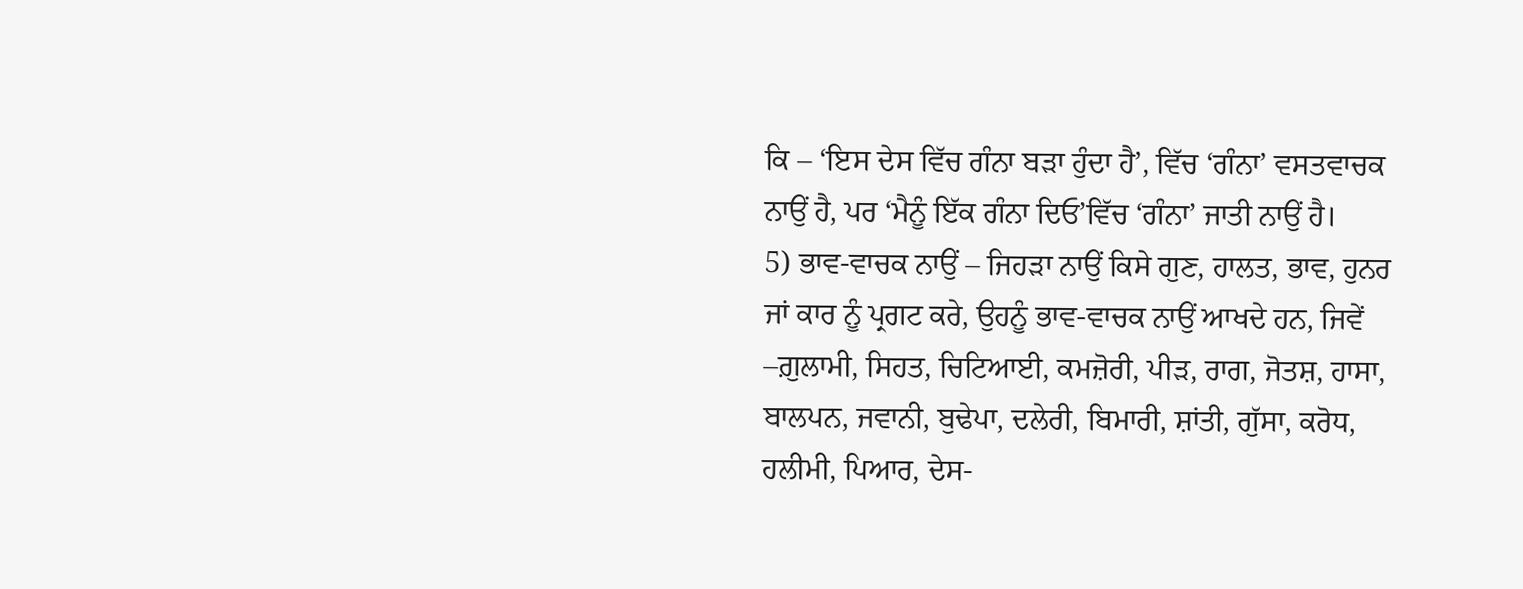ਕਿ – ‘ਇਸ ਦੇਸ ਵਿੱਚ ਗੰਨਾ ਬੜਾ ਹੁੰਦਾ ਹੈ’, ਵਿੱਚ ‘ਗੰਨਾ’ ਵਸਤਵਾਚਕ ਨਾਉਂ ਹੈ, ਪਰ ‘ਮੈਨੂੰ ਇੱਕ ਗੰਨਾ ਦਿਓ’ਵਿੱਚ ‘ਗੰਨਾ’ ਜਾਤੀ ਨਾਉਂ ਹੈ।
5) ਭਾਵ-ਵਾਚਕ ਨਾਉਂ – ਜਿਹੜਾ ਨਾਉਂ ਕਿਸੇ ਗੁਣ, ਹਾਲਤ, ਭਾਵ, ਹੁਨਰ ਜਾਂ ਕਾਰ ਨੂੰ ਪ੍ਰਗਟ ਕਰੇ, ਉਹਨੂੰ ਭਾਵ-ਵਾਚਕ ਨਾਉਂ ਆਖਦੇ ਹਨ, ਜਿਵੇਂ –ਗ਼ੁਲਾਮੀ, ਸਿਹਤ, ਚਿਟਿਆਈ, ਕਮਜ਼ੋਰੀ, ਪੀੜ, ਰਾਗ, ਜੋਤਸ਼, ਹਾਸਾ, ਬਾਲਪਨ, ਜਵਾਨੀ, ਬੁਢੇਪਾ, ਦਲੇਰੀ, ਬਿਮਾਰੀ, ਸ਼ਾਂਤੀ, ਗੁੱਸਾ, ਕਰੋਧ, ਹਲੀਮੀ, ਪਿਆਰ, ਦੇਸ-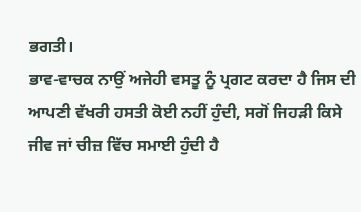ਭਗਤੀ।
ਭਾਵ-ਵਾਚਕ ਨਾਉਂ ਅਜੇਹੀ ਵਸਤੂ ਨੂੰ ਪ੍ਰਗਟ ਕਰਦਾ ਹੈ ਜਿਸ ਦੀ ਆਪਣੀ ਵੱਖਰੀ ਹਸਤੀ ਕੋਈ ਨਹੀਂ ਹੁੰਦੀ, ਸਗੋਂ ਜਿਹੜੀ ਕਿਸੇ ਜੀਵ ਜਾਂ ਚੀਜ਼ ਵਿੱਚ ਸਮਾਈ ਹੁੰਦੀ ਹੈ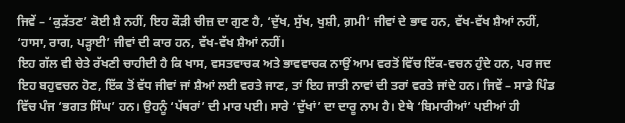ਜਿਵੇਂ – ‘ਕੁਡ਼ੱਤਣ’ ਕੋਈ ਸ਼ੈ ਨਹੀਂ, ਇਹ ਕੌੜੀ ਚੀਜ਼ ਦਾ ਗੁਣ ਹੈ, ‘ਦੁੱਖ, ਸੁੱਖ, ਖੁਸ਼ੀ, ਗ਼ਮੀ’ ਜੀਵਾਂ ਦੇ ਭਾਵ ਹਨ, ਵੱਖ-ਵੱਖ ਸ਼ੈਆਂ ਨਹੀਂ, ‘ਹਾਸਾ, ਰਾਗ, ਪੜ੍ਹਾਈ’ ਜੀਵਾਂ ਦੀ ਕਾਰ ਹਨ, ਵੱਖ-ਵੱਖ ਸ਼ੈਆਂ ਨਹੀਂ।
ਇਹ ਗੱਲ ਵੀ ਚੇਤੇ ਰੱਖਣੀ ਚਾਹੀਦੀ ਹੈ ਕਿ ਖਾਸ, ਵਸਤਵਾਚਕ ਅਤੇ ਭਾਵਵਾਚਕ ਨਾਉਂ ਆਮ ਵਰਤੋਂ ਵਿੱਚ ਇੱਕ-ਵਚਨ ਹੁੰਦੇ ਹਨ, ਪਰ ਜਦ ਇਹ ਬਹੁਵਚਨ ਹੋਣ, ਇੱਕ ਤੋਂ ਵੱਧ ਜੀਵਾਂ ਜਾਂ ਸ਼ੈਆਂ ਲਈ ਵਰਤੇ ਜਾਣ, ਤਾਂ ਇਹ ਜਾਤੀ ਨਾਵਾਂ ਦੀ ਤਰਾਂ ਵਰਤੇ ਜਾਂਦੇ ਹਨ। ਜਿਵੇਂ – ਸਾਡੇ ਪਿੰਡ ਵਿੱਚ ਪੰਜ ‘ਭਗਤ ਸਿੰਘ’ ਹਨ। ਉਹਨੂੰ ‘ਪੱਥਰਾਂ’ ਦੀ ਮਾਰ ਪਈ। ਸਾਰੇ ‘ਦੁੱਖਾਂ’ ਦਾ ਦਾਰੂ ਨਾਮ ਹੈ। ਏਥੇ ‘ਬਿਮਾਰੀਆਂ’ ਪਈਆਂ ਹੀ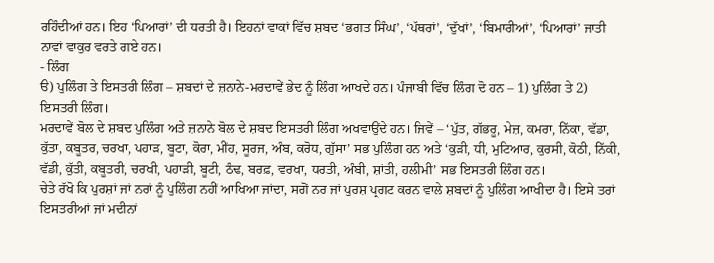ਰਹਿੰਦੀਆਂ ਹਨ। ਇਹ ‘ਪਿਆਰਾਂ’ ਦੀ ਧਰਤੀ ਹੈ। ਇਹਨਾਂ ਵਾਕਾਂ ਵਿੱਚ ਸ਼ਬਦ ‘ਭਗਤ ਸਿੰਘ’, ‘ਪੱਥਰਾਂ’, ‘ਦੁੱਖਾਂ’, ‘ਬਿਮਾਰੀਆਂ’, ‘ਪਿਆਰਾਂ’ ਜਾਤੀ ਨਾਵਾਂ ਵਾਕੁਰ ਵਰਤੇ ਗਏ ਹਨ।
- ਲਿੰਗ
ੳ) ਪੁਲਿੰਗ ਤੇ ਇਸਤਰੀ ਲਿੰਗ – ਸ਼ਬਦਾਂ ਦੇ ਜ਼ਨਾਨੇ-ਮਰਦਾਵੇਂ ਭੇਦ ਨੂੰ ਲਿੰਗ ਆਖਦੇ ਹਨ। ਪੰਜਾਬੀ ਵਿੱਚ ਲਿੰਗ ਦੋ ਹਨ – 1) ਪੁਲਿੰਗ ਤੇ 2) ਇਸਤਰੀ ਲਿੰਗ।
ਮਰਦਾਵੇਂ ਬੋਲ ਦੇ ਸ਼ਬਦ ਪੁਲਿੰਗ ਅਤੇ ਜ਼ਨਾਨੇ ਬੋਲ ਦੇ ਸ਼ਬਦ ਇਸਤਰੀ ਲਿੰਗ ਅਖਵਾਉਂਦੇ ਹਨ। ਜਿਵੇਂ – ‘ਪੁੱਤ, ਗੱਭਰੂ, ਮੇਜ਼, ਕਮਰਾ, ਨਿੱਕਾ, ਵੱਡਾ, ਕੁੱਤਾ, ਕਬੂਤਰ, ਚਰਖਾ, ਪਹਾੜ, ਬੂਟਾ, ਕੋਰਾ, ਮੀਂਹ, ਸੂਰਜ, ਅੰਬ, ਕਰੋਧ, ਗੁੱਸਾ’ ਸਭ ਪੁਲਿੰਗ ਹਨ ਅਤੇ ‘ਕੁੜੀ, ਧੀ, ਮੁਟਿਆਰ, ਕੁਰਸੀ, ਕੋਠੀ, ਨਿੱਕੀ, ਵੱਡੀ, ਕੁੱਤੀ, ਕਬੂਤਰੀ, ਚਰਖੀ, ਪਹਾੜੀ, ਬੂਟੀ, ਠੰਢ, ਬਰਫ਼, ਵਰਖਾ, ਧਰਤੀ, ਅੰਬੀ, ਸ਼ਾਂਤੀ, ਹਲੀਮੀ’ ਸਭ ਇਸਤਰੀ ਲਿੰਗ ਹਨ।
ਚੇਤੇ ਰੱਖੋ ਕਿ ਪੁਰਸ਼ਾਂ ਜਾਂ ਨਰਾਂ ਨੂੰ ਪੁਲਿੰਗ ਨਹੀਂ ਆਖਿਆ ਜਾਂਦਾ, ਸਗੋਂ ਨਰ ਜਾਂ ਪੁਰਸ਼ ਪ੍ਰਗਟ ਕਰਨ ਵਾਲੇ ਸ਼ਬਦਾਂ ਨੂੰ ਪੁਲਿੰਗ ਆਖੀਦਾ ਹੈ। ਇਸੇ ਤਰਾਂ ਇਸਤਰੀਆਂ ਜਾਂ ਮਦੀਨਾਂ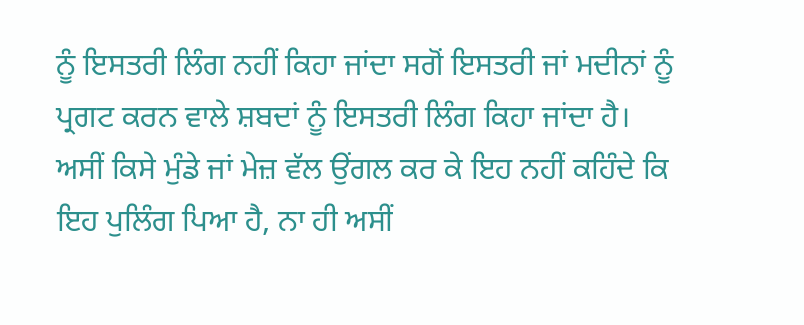ਨੂੰ ਇਸਤਰੀ ਲਿੰਗ ਨਹੀਂ ਕਿਹਾ ਜਾਂਦਾ ਸਗੋਂ ਇਸਤਰੀ ਜਾਂ ਮਦੀਨਾਂ ਨੂੰ ਪ੍ਰਗਟ ਕਰਨ ਵਾਲੇ ਸ਼ਬਦਾਂ ਨੂੰ ਇਸਤਰੀ ਲਿੰਗ ਕਿਹਾ ਜਾਂਦਾ ਹੈ। ਅਸੀਂ ਕਿਸੇ ਮੁੰਡੇ ਜਾਂ ਮੇਜ਼ ਵੱਲ ਉਂਗਲ ਕਰ ਕੇ ਇਹ ਨਹੀਂ ਕਹਿੰਦੇ ਕਿ ਇਹ ਪੁਲਿੰਗ ਪਿਆ ਹੈ, ਨਾ ਹੀ ਅਸੀਂ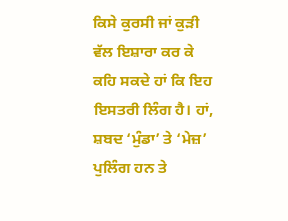ਕਿਸੇ ਕੁਰਸੀ ਜਾਂ ਕੁੜੀ ਵੱਲ ਇਸ਼ਾਰਾ ਕਰ ਕੇ ਕਹਿ ਸਕਦੇ ਹਾਂ ਕਿ ਇਹ ਇਸਤਰੀ ਲਿੰਗ ਹੈ। ਹਾਂ, ਸ਼ਬਦ ‘ਮੁੰਡਾ’ ਤੇ ‘ਮੇਜ਼’ ਪੁਲਿੰਗ ਹਨ ਤੇ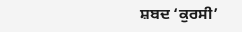ਸ਼ਬਦ ‘ਕੁਰਸੀ’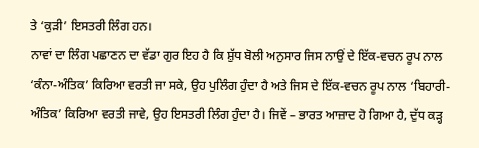ਤੇ ‘ਕੁੜੀ’ ਇਸਤਰੀ ਲਿੰਗ ਹਨ।
ਨਾਵਾਂ ਦਾ ਲਿੰਗ ਪਛਾਣਨ ਦਾ ਵੱਡਾ ਗੁਰ ਇਹ ਹੈ ਕਿ ਸ਼ੁੱਧ ਬੋਲੀ ਅਨੁਸਾਰ ਜਿਸ ਨਾਉਂ ਦੇ ਇੱਕ-ਵਚਨ ਰੂਪ ਨਾਲ ‘ਕੰਨਾ-ਅੰਤਿਕ’ ਕਿਰਿਆ ਵਰਤੀ ਜਾ ਸਕੇ, ਉਹ ਪੁਲਿੰਗ ਹੁੰਦਾ ਹੈ ਅਤੇ ਜਿਸ ਦੇ ਇੱਕ-ਵਚਨ ਰੂਪ ਨਾਲ ‘ਬਿਹਾਰੀ-ਅੰਤਿਕ’ ਕਿਰਿਆ ਵਰਤੀ ਜਾਵੇ, ਉਹ ਇਸਤਰੀ ਲਿੰਗ ਹੁੰਦਾ ਹੈ। ਜਿਵੇਂ – ਭਾਰਤ ਆਜ਼ਾਦ ਹੋ ਗਿਆ ਹੈ, ਦੁੱਧ ਕੜ੍ਹ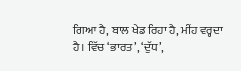ਗਿਆ ਹੈ, ਬਾਲ ਖੇਡ ਰਿਹਾ ਹੈ, ਮੀਂਹ ਵਰ੍ਹਦਾ ਹੈ। ਵਿੱਚ ‘ਭਾਰਤ’, ‘ਦੁੱਧ’,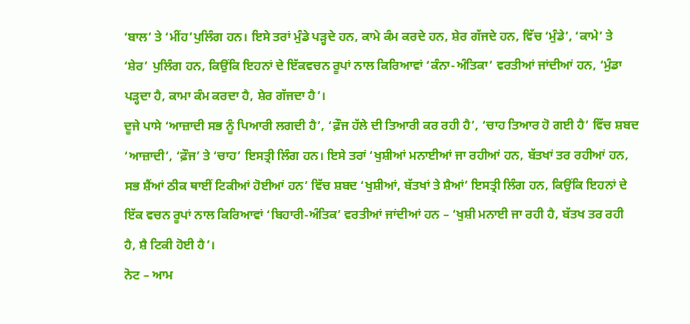‘ਬਾਲ’ ਤੇ ‘ਮੀਂਹ’ਪੁਲਿੰਗ ਹਨ। ਇਸੇ ਤਰਾਂ ਮੁੰਡੇ ਪੜ੍ਹਦੇ ਹਨ, ਕਾਮੇ ਕੰਮ ਕਰਦੇ ਹਨ, ਸ਼ੇਰ ਗੱਜਦੇ ਹਨ, ਵਿੱਚ ‘ਮੁੰਡੇ’, ‘ਕਾਮੇ’ ਤੇ ‘ਸ਼ੇਰ’ ਪੁਲਿੰਗ ਹਨ, ਕਿਉਂਕਿ ਇਹਨਾਂ ਦੇ ਇੱਕਵਚਨ ਰੂਪਾਂ ਨਾਲ ਕਿਰਿਆਵਾਂ ‘ਕੰਨਾ-ਅੰਤਿਕਾ’ ਵਰਤੀਆਂ ਜਾਂਦੀਆਂ ਹਨ, ‘ਮੁੰਡਾ ਪੜ੍ਹਦਾ ਹੈ, ਕਾਮਾ ਕੰਮ ਕਰਦਾ ਹੈ, ਸ਼ੇਰ ਗੱਜਦਾ ਹੈ’।
ਦੂਜੇ ਪਾਸੇ ‘ਆਜ਼ਾਦੀ ਸਭ ਨੂੰ ਪਿਆਰੀ ਲਗਦੀ ਹੈ’, ‘ਫ਼ੌਜ ਹੱਲੇ ਦੀ ਤਿਆਰੀ ਕਰ ਰਹੀ ਹੈ’, ‘ਚਾਹ ਤਿਆਰ ਹੋ ਗਈ ਹੈ’ ਵਿੱਚ ਸ਼ਬਦ ‘ਆਜ਼ਾਦੀ’, ‘ਫ਼ੌਜ’ ਤੇ ‘ਚਾਹ’ ਇਸਤ੍ਰੀ ਲਿੰਗ ਹਨ। ਇਸੇ ਤਰਾਂ ‘ਖੁਸ਼ੀਆਂ ਮਨਾਈਆਂ ਜਾ ਰਹੀਆਂ ਹਨ, ਬੱਤਖਾਂ ਤਰ ਰਹੀਆਂ ਹਨ, ਸਭ ਸ਼ੈਂਆਂ ਠੀਕ ਥਾਈਂ ਟਿਕੀਆਂ ਹੋਈਆਂ ਹਨ’ ਵਿੱਚ ਸ਼ਬਦ ‘ਖੁਸ਼ੀਆਂ, ਬੱਤਖਾਂ ਤੇ ਸ਼ੈਆਂ’ ਇਸਤ੍ਰੀ ਲਿੰਗ ਹਨ, ਕਿਉਂਕਿ ਇਹਨਾਂ ਦੇ ਇੱਕ ਵਚਨ ਰੂਪਾਂ ਨਾਲ ਕਿਰਿਆਵਾਂ ‘ਬਿਹਾਰੀ-ਅੰਤਿਕ’ ਵਰਤੀਆਂ ਜਾਂਦੀਆਂ ਹਨ – ‘ਖੁਸ਼ੀ ਮਨਾਈ ਜਾ ਰਹੀ ਹੈ, ਬੱਤਖ ਤਰ ਰਹੀ ਹੈ, ਸ਼ੈ ਟਿਕੀ ਹੋਈ ਹੈ’।
ਨੋਟ – ਆਮ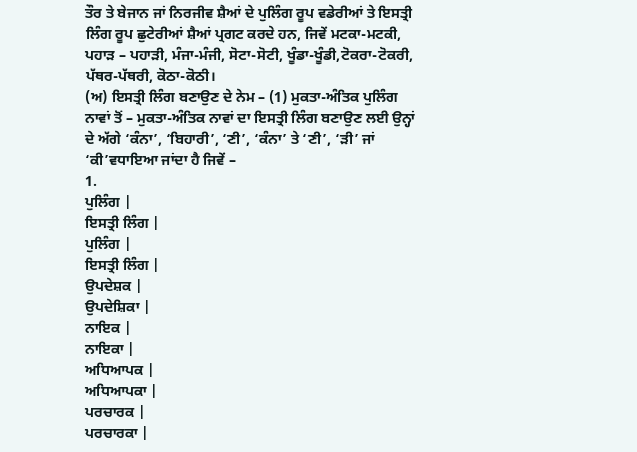ਤੌਰ ਤੇ ਬੇਜਾਨ ਜਾਂ ਨਿਰਜੀਵ ਸ਼ੈਆਂ ਦੇ ਪੁਲਿੰਗ ਰੂਪ ਵਡੇਰੀਆਂ ਤੇ ਇਸਤ੍ਰੀ ਲਿੰਗ ਰੂਪ ਛੁਟੇਰੀਆਂ ਸ਼ੈਆਂ ਪ੍ਰਗਟ ਕਰਦੇ ਹਨ, ਜਿਵੇਂ ਮਟਕਾ-ਮਟਕੀ, ਪਹਾੜ – ਪਹਾੜੀ, ਮੰਜਾ-ਮੰਜੀ, ਸੋਟਾ-ਸੋਟੀ, ਖੂੰਡਾ-ਖੂੰਡੀ,ਟੋਕਰਾ-ਟੋਕਰੀ, ਪੱਥਰ-ਪੱਥਰੀ, ਕੋਠਾ-ਕੋਠੀ।
(ਅ) ਇਸਤ੍ਰੀ ਲਿੰਗ ਬਣਾਉਣ ਦੇ ਨੇਮ – (1) ਮੁਕਤਾ-ਅੰਤਿਕ ਪੁਲਿੰਗ ਨਾਵਾਂ ਤੋਂ – ਮੁਕਤਾ-ਅੰਤਿਕ ਨਾਵਾਂ ਦਾ ਇਸਤ੍ਰੀ ਲਿੰਗ ਬਣਾਉਣ ਲਈ ਉਨ੍ਹਾਂ ਦੇ ਅੱਗੇ ‘ਕੰਨਾ’, ‘ਬਿਹਾਰੀ’, ‘ਣੀ’, ‘ਕੰਨਾ’ ਤੇ ‘ਣੀ’, ‘ੜੀ’ ਜਾਂ ‘ਕੀ’ਵਧਾਇਆ ਜਾਂਦਾ ਹੈ ਜਿਵੇਂ –
1.
ਪੁਲਿੰਗ |
ਇਸਤ੍ਰੀ ਲਿੰਗ |
ਪੁਲਿੰਗ |
ਇਸਤ੍ਰੀ ਲਿੰਗ |
ਉਪਦੇਸ਼ਕ |
ਉਪਦੇਸ਼ਿਕਾ |
ਨਾਇਕ |
ਨਾਇਕਾ |
ਅਧਿਆਪਕ |
ਅਧਿਆਪਕਾ |
ਪਰਚਾਰਕ |
ਪਰਚਾਰਕਾ |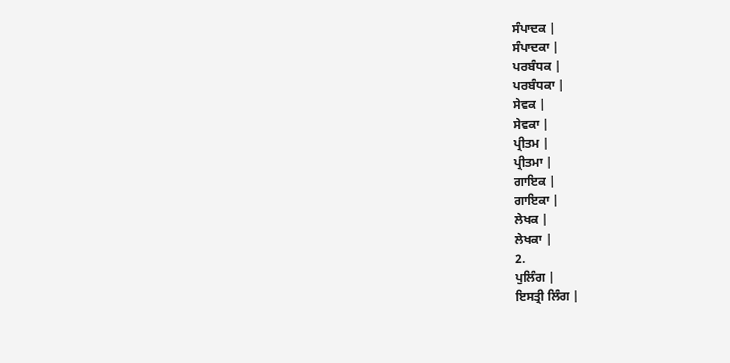ਸੰਪਾਦਕ |
ਸੰਪਾਦਕਾ |
ਪਰਬੰਧਕ |
ਪਰਬੰਧਕਾ |
ਸੇਵਕ |
ਸੇਵਕਾ |
ਪ੍ਰੀਤਮ |
ਪ੍ਰੀਤਮਾ |
ਗਾਇਕ |
ਗਾਇਕਾ |
ਲੇਖਕ |
ਲੇਖਕਾ |
2.
ਪੁਲਿੰਗ |
ਇਸਤ੍ਰੀ ਲਿੰਗ |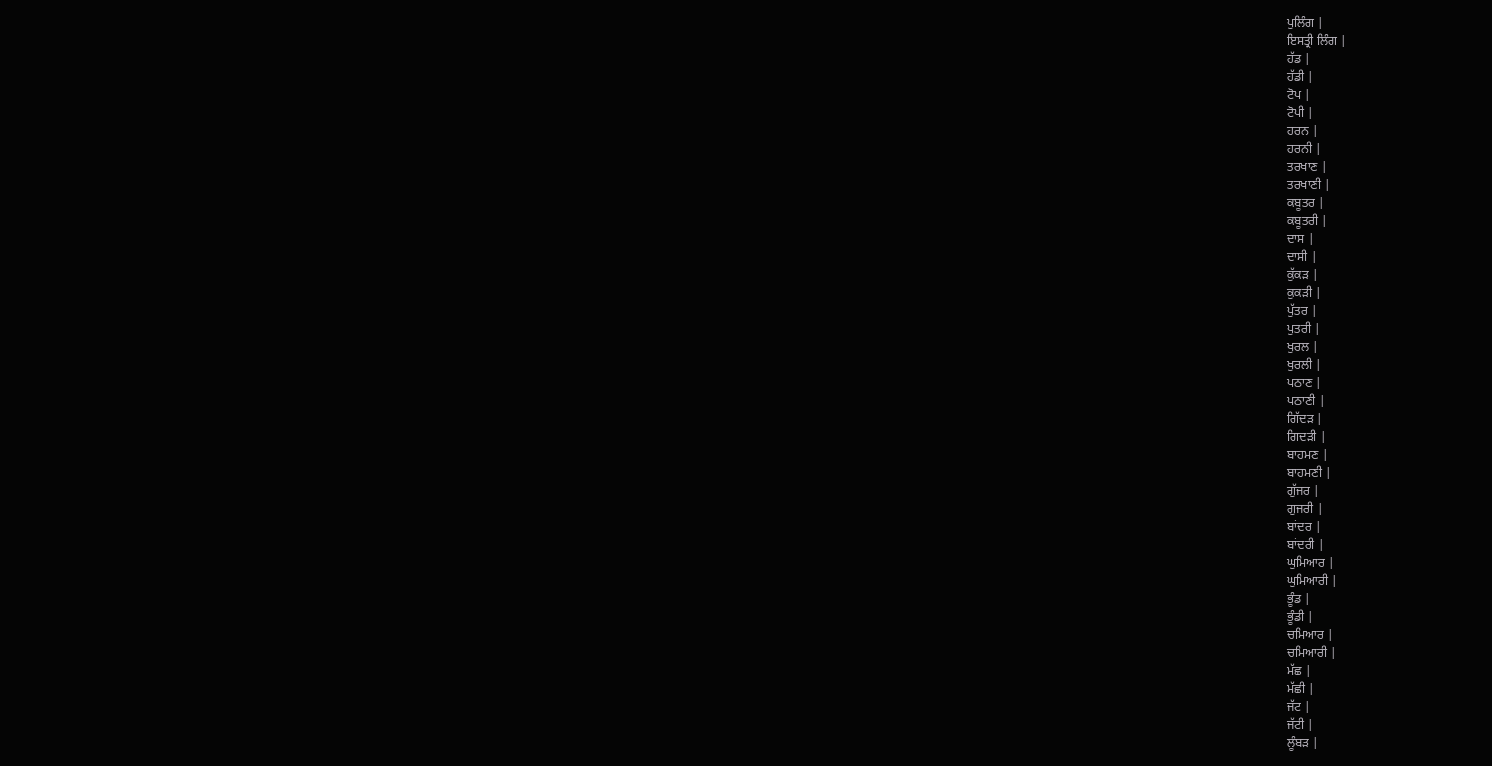ਪੁਲਿੰਗ |
ਇਸਤ੍ਰੀ ਲਿੰਗ |
ਹੱਡ |
ਹੱਡੀ |
ਟੋਪ |
ਟੋਪੀ |
ਹਰਨ |
ਹਰਨੀ |
ਤਰਖਾਣ |
ਤਰਖਾਣੀ |
ਕਬੂਤਰ |
ਕਬੂਤਰੀ |
ਦਾਸ |
ਦਾਸੀ |
ਕੁੱਕੜ |
ਕੁਕੜੀ |
ਪੁੱਤਰ |
ਪੁਤਰੀ |
ਖੁਰਲ |
ਖੁਰਲੀ |
ਪਠਾਣ |
ਪਠਾਣੀ |
ਗਿੱਦੜ |
ਗਿਦੜੀ |
ਬਾਹਮਣ |
ਬਾਹਮਣੀ |
ਗੁੱਜਰ |
ਗੁਜਰੀ |
ਬਾਂਦਰ |
ਬਾਂਦਰੀ |
ਘੁਮਿਆਰ |
ਘੁਮਿਆਰੀ |
ਭੂੰਡ |
ਭੂੰਡੀ |
ਚਮਿਆਰ |
ਚਮਿਆਰੀ |
ਮੱਛ |
ਮੱਛੀ |
ਜੱਟ |
ਜੱਟੀ |
ਲੂੰਬੜ |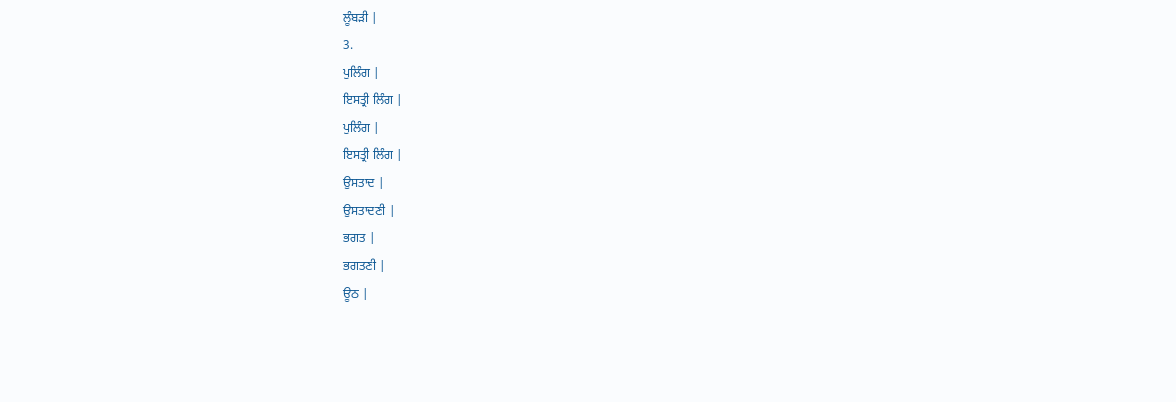ਲੂੰਬੜੀ |
3.
ਪੁਲਿੰਗ |
ਇਸਤ੍ਰੀ ਲਿੰਗ |
ਪੁਲਿੰਗ |
ਇਸਤ੍ਰੀ ਲਿੰਗ |
ਉਸਤਾਦ |
ਉਸਤਾਦਣੀ |
ਭਗਤ |
ਭਗਤਣੀ |
ਊਠ |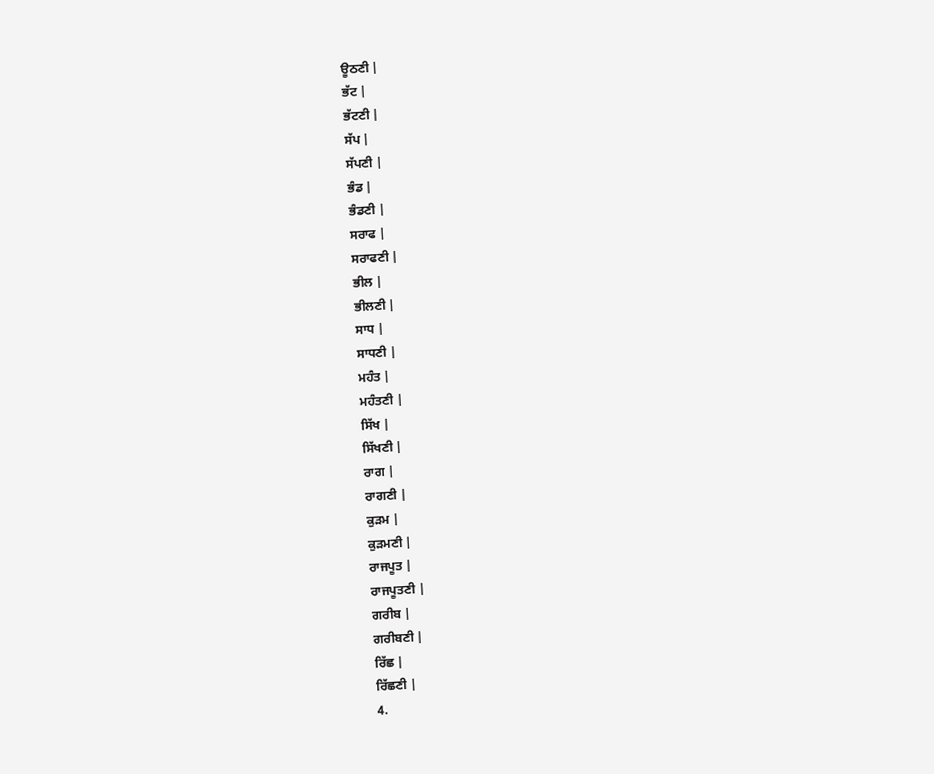ਊਠਣੀ |
ਭੱਟ |
ਭੱਟਣੀ |
ਸੱਪ |
ਸੱਪਣੀ |
ਭੰਡ |
ਭੰਡਣੀ |
ਸਰਾਫ |
ਸਰਾਫਣੀ |
ਭੀਲ |
ਭੀਲਣੀ |
ਸਾਧ |
ਸਾਧਣੀ |
ਮਹੰਤ |
ਮਹੰਤਣੀ |
ਸਿੱਖ |
ਸਿੱਖਣੀ |
ਰਾਗ |
ਰਾਗਣੀ |
ਕੁੜਮ |
ਕੁੜਮਣੀ |
ਰਾਜਪੂਤ |
ਰਾਜਪੂਤਣੀ |
ਗਰੀਬ |
ਗਰੀਬਣੀ |
ਰਿੱਛ |
ਰਿੱਛਣੀ |
4.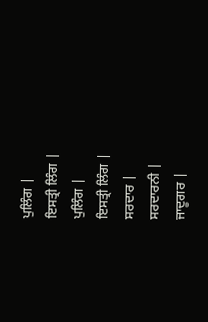ਪੁਲਿੰਗ |
ਇਸਤ੍ਰੀ ਲਿੰਗ |
ਪੁਲਿੰਗ |
ਇਸਤ੍ਰੀ ਲਿੰਗ |
ਸਰਦਾਰ |
ਸਰਦਾਰਨੀ |
ਜਾਦੂਗਰ |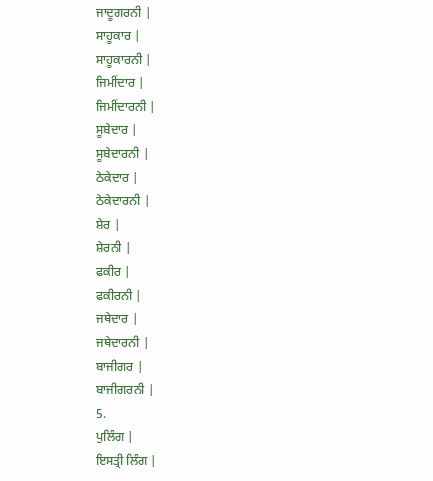ਜਾਦੂਗਰਨੀ |
ਸਾਹੂਕਾਰ |
ਸਾਹੂਕਾਰਨੀ |
ਜਿਮੀਂਦਾਰ |
ਜਿਮੀਂਦਾਰਨੀ |
ਸੂਬੇਦਾਰ |
ਸੂਬੇਦਾਰਨੀ |
ਠੇਕੇਦਾਰ |
ਠੇਕੇਦਾਰਨੀ |
ਸ਼ੇਰ |
ਸ਼ੇਰਨੀ |
ਫਕੀਰ |
ਫਕੀਰਨੀ |
ਜਥੇਦਾਰ |
ਜਥੇਦਾਰਨੀ |
ਬਾਜੀਗਰ |
ਬਾਜੀਗਰਨੀ |
5.
ਪੁਲਿੰਗ |
ਇਸਤ੍ਰੀ ਲਿੰਗ |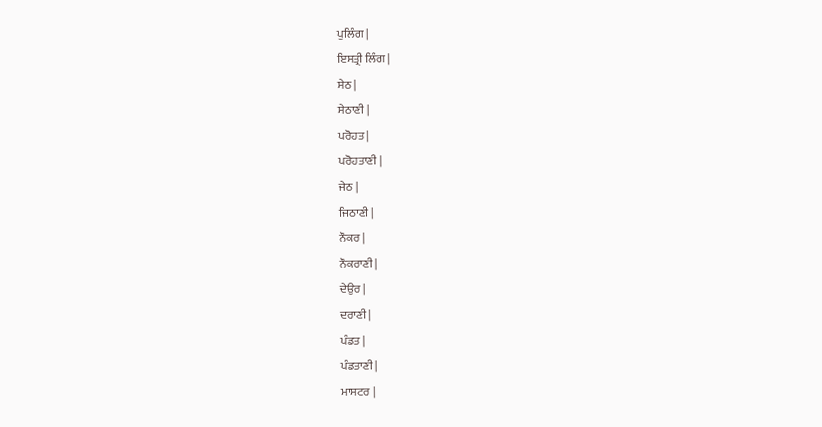ਪੁਲਿੰਗ |
ਇਸਤ੍ਰੀ ਲਿੰਗ |
ਸੇਠ |
ਸੇਠਾਣੀ |
ਪਰੋਹਤ |
ਪਰੋਹਤਾਣੀ |
ਜੇਠ |
ਜਿਠਾਣੀ |
ਨੌਕਰ |
ਨੌਕਰਾਣੀ |
ਦੇਉਰ |
ਦਰਾਣੀ |
ਪੰਡਤ |
ਪੰਡਤਾਣੀ |
ਮਾਸਟਰ |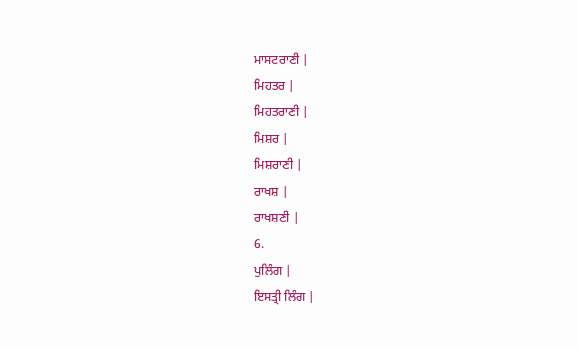ਮਾਸਟਰਾਣੀ |
ਮਿਹਤਰ |
ਮਿਹਤਰਾਣੀ |
ਮਿਸ਼ਰ |
ਮਿਸ਼ਰਾਣੀ |
ਰਾਖਸ਼ |
ਰਾਖਸ਼ਣੀ |
6.
ਪੁਲਿੰਗ |
ਇਸਤ੍ਰੀ ਲਿੰਗ |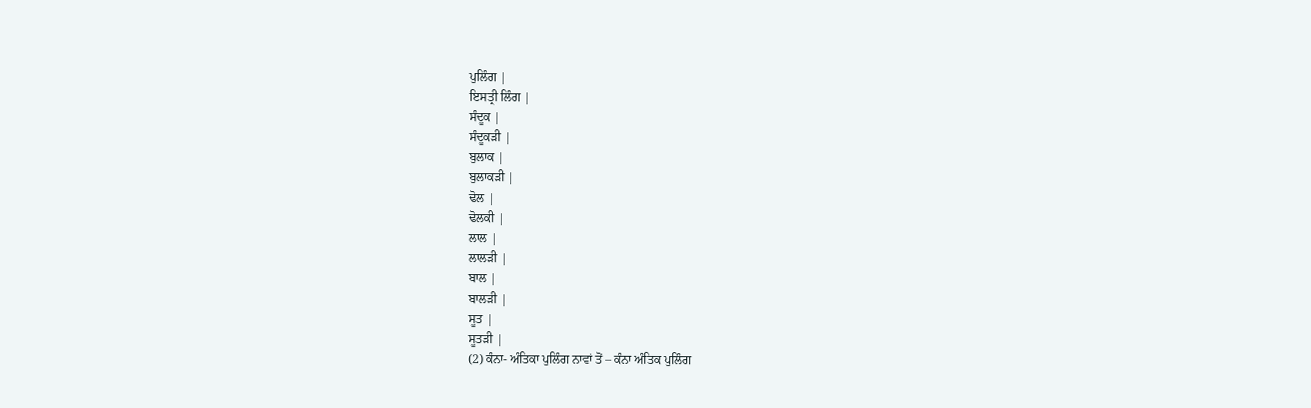ਪੁਲਿੰਗ |
ਇਸਤ੍ਰੀ ਲਿੰਗ |
ਸੰਦੂਕ |
ਸੰਦੂਕੜੀ |
ਬੁਲਾਕ |
ਬੁਲਾਕੜੀ |
ਢੋਲ |
ਢੋਲਕੀ |
ਲਾਲ |
ਲਾਲੜੀ |
ਬਾਲ |
ਬਾਲੜੀ |
ਸੂਤ |
ਸੂਤੜੀ |
(2) ਕੰਨਾ- ਅੰਤਿਕਾ ਪੁਲਿੰਗ ਨਾਵਾਂ ਤੋਂ – ਕੰਨਾ ਅੰਤਿਕ ਪੁਲਿੰਗ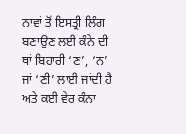ਨਾਵਾਂ ਤੋਂ ਇਸਤ੍ਰੀ ਲਿੰਗ ਬਣਾਉਣ ਲਈ ਕੰਨੇ ਦੀ ਥਾਂ ਬਿਹਾਰੀ ‘ਣ’, ‘ਨ’ ਜਾਂ ‘ਣੀ’ ਲਾਈ ਜਾਂਦੀ ਹੈ ਅਤੇ ਕਈ ਵੇਰ ਕੰਨਾ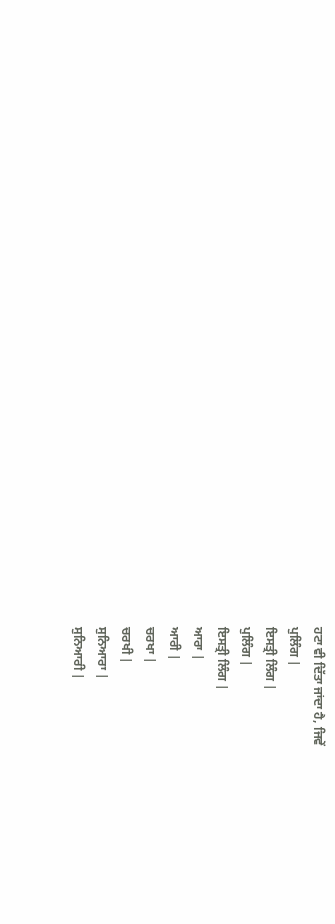ਹਟਾ ਵੀ ਦਿੱਤਾ ਜਾਂਦਾ ਹੈ, ਜਿਵੇਂ
ਪੁਲਿੰਗ |
ਇਸਤ੍ਰੀ ਲਿੰਗ |
ਪੁਲਿੰਗ |
ਇਸਤ੍ਰੀ ਲਿੰਗ |
ਆਰਾ |
ਆਰੀ |
ਚਰਖਾ |
ਚਰਖੀ |
ਸੁਨਿਆਰਾ |
ਸੁਨਿਆਰੀ |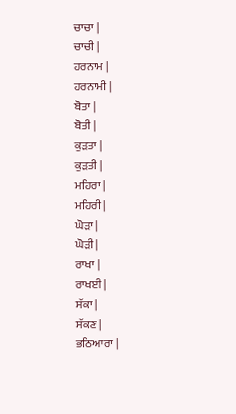ਚਾਚਾ |
ਚਾਚੀ |
ਹਰਨਾਮ |
ਹਰਨਾਮੀ |
ਬੋਤਾ |
ਬੋਤੀ |
ਕੁੜਤਾ |
ਕੁੜਤੀ |
ਮਹਿਰਾ |
ਮਹਿਰੀ |
ਘੋੜਾ |
ਘੋੜੀ |
ਰਾਖਾ |
ਰਾਖਈ |
ਸੱਕਾ |
ਸੱਕਣ |
ਭਠਿਆਰਾ |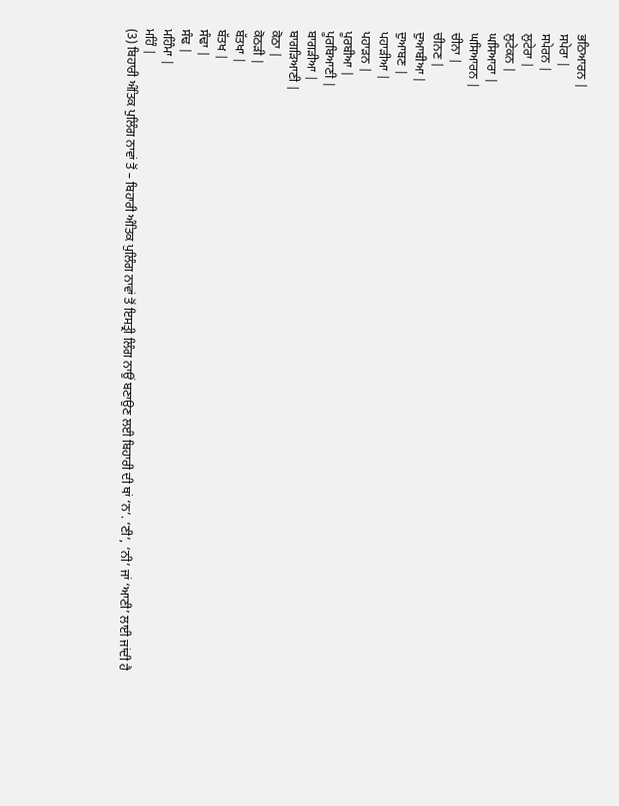ਭਠਿਆਰਨ |
ਸਪੇਰਾ |
ਸਪੇਰਨ |
ਲੁਟੇਰਾ |
ਲੁਟੇਕਨ |
ਘਸਿਆਰਾ |
ਘਸਿਆਰਨ |
ਚੀਨਾ |
ਚੀਨਣ |
ਦੁਆਬੀਆ |
ਦੁਆਬਣ |
ਪਹਾੜੀਆ |
ਪਹਾੜਨ |
ਪੂਰਬੀਆ |
ਪੂਰਬਿਆਣੀ |
ਬਾਗੜੀਆ |
ਬਾਗੜਿਆਣੀ |
ਕੋਠਾ |
ਕੋਠੜੀ |
ਬੱਤਖਾ |
ਬੱਤਖ |
ਸੰਢਾ |
ਸੰਢ |
ਮਹਿੰਮਾ |
ਮਹਿੰ |
(3) ਬਿਹਾਰੀ ਅੰਤਿਕ ਪੁਲਿੰਗ ਨਾਵਾਂ ਤੋਂ – ਬਿਹਾਰੀ ਅੰਤਿਕ ਪੁਲਿੰਗ ਨਾਵਾਂ ਤੋਂ ਇਸਤ੍ਰੀ ਲਿੰਗ ਨਾਉਂ ਬਣਾਉਣ ਲਈ ਬਿਹਾਰੀ ਦੀ ਥਾਂ ‘ਨ’. ‘ਣੀ’, ‘ਨੀ’ ਜਾਂ ‘ਆਣੀ’ ਲਾਈ ਜਾਂਦੀ ਹੈ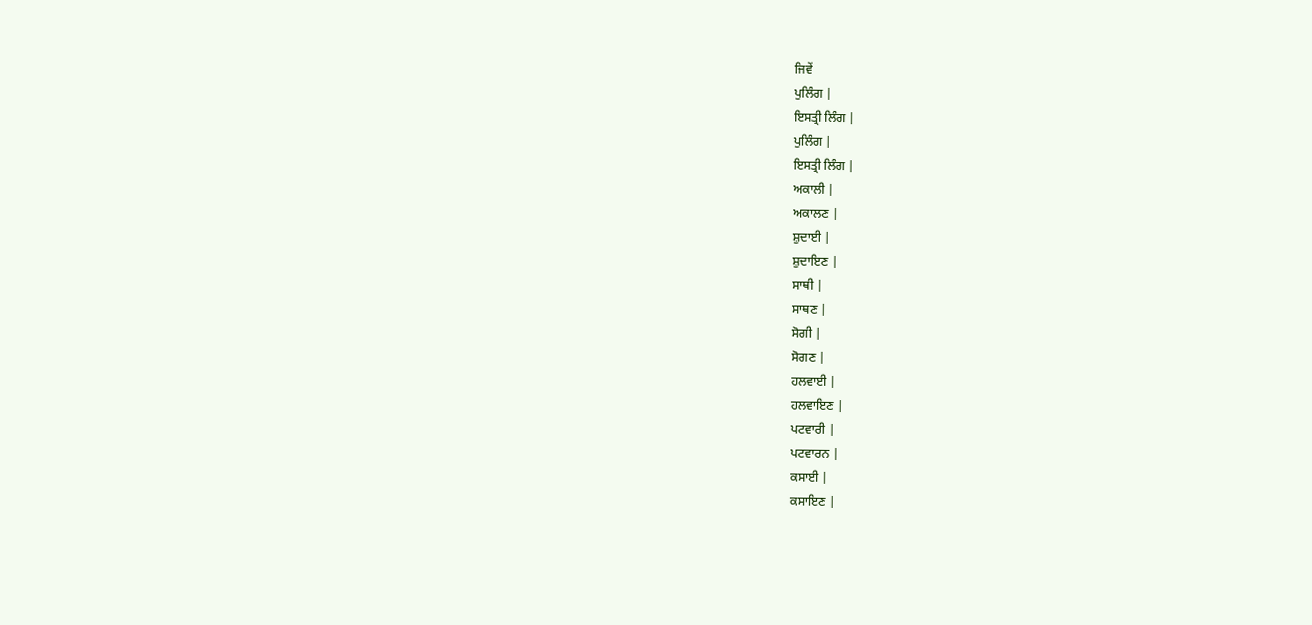ਜਿਵੇਂ
ਪੁਲਿੰਗ |
ਇਸਤ੍ਰੀ ਲਿੰਗ |
ਪੁਲਿੰਗ |
ਇਸਤ੍ਰੀ ਲਿੰਗ |
ਅਕਾਲੀ |
ਅਕਾਲਣ |
ਸ਼ੁਦਾਈ |
ਸ਼ੁਦਾਇਣ |
ਸਾਥੀ |
ਸਾਥਣ |
ਸੋਗੀ |
ਸੋਗਣ |
ਹਲਵਾਈ |
ਹਲਵਾਇਣ |
ਪਟਵਾਰੀ |
ਪਟਵਾਰਨ |
ਕਸਾਈ |
ਕਸਾਇਣ |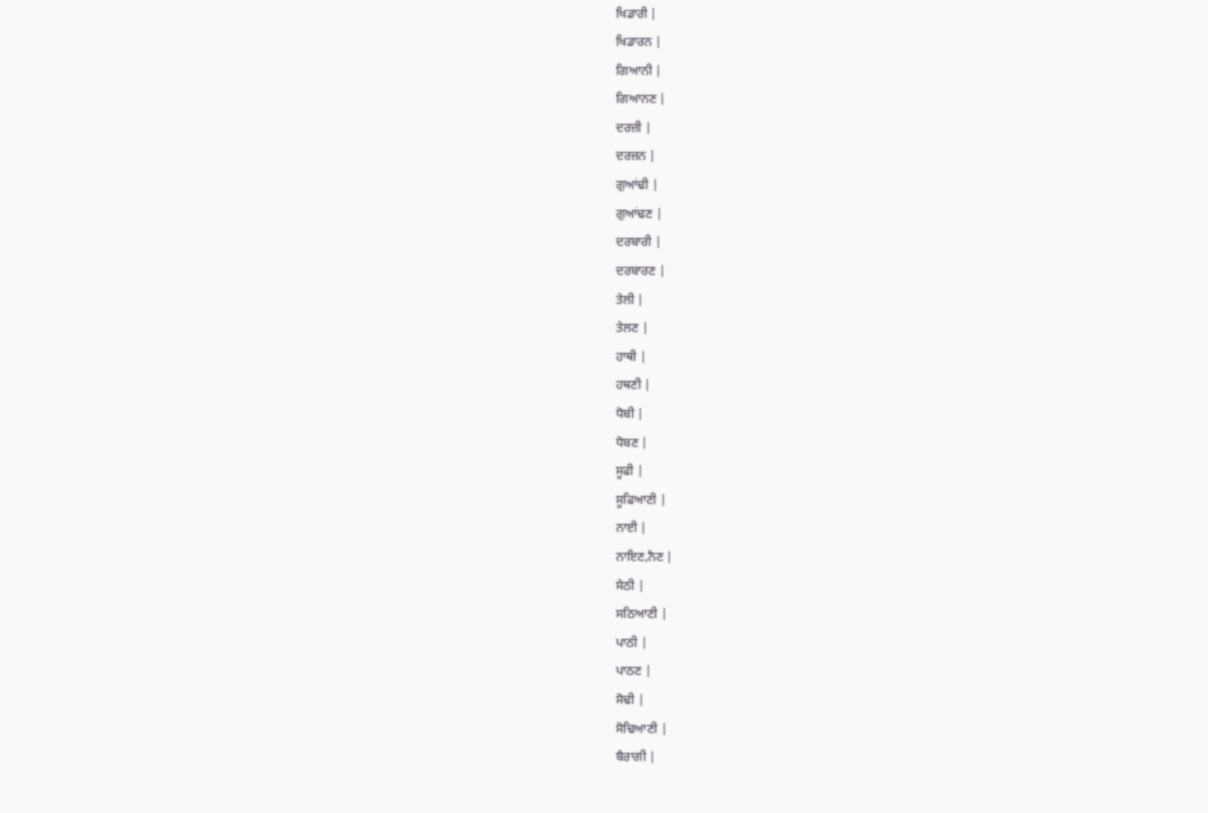ਖਿਡਾਰੀ |
ਖਿਡਾਰਨ |
ਗਿਆਨੀ |
ਗਿਆਨਣ |
ਦਰਜ਼ੀ |
ਦਰਜ਼ਨ |
ਗੁਆਂਢੀ |
ਗੁਆਂਢਣ |
ਦਰਬਾਰੀ |
ਦਰਬਾਰਣ |
ਤੇਲੀ |
ਤੇਲਣ |
ਹਾਥੀ |
ਹਥਣੀ |
ਧੋਬੀ |
ਧੋਬਣ |
ਸੂਫੀ |
ਸੂਫਿਆਣੀ |
ਨਾਈ |
ਨਾਇਣ,ਨੈਣ |
ਸੇਠੀ |
ਸਠਿਆਣੀ |
ਪਾਠੀ |
ਪਾਠਣ |
ਸੋਢੀ |
ਸੋਢਿਆਣੀ |
ਬੈਰਾਗੀ |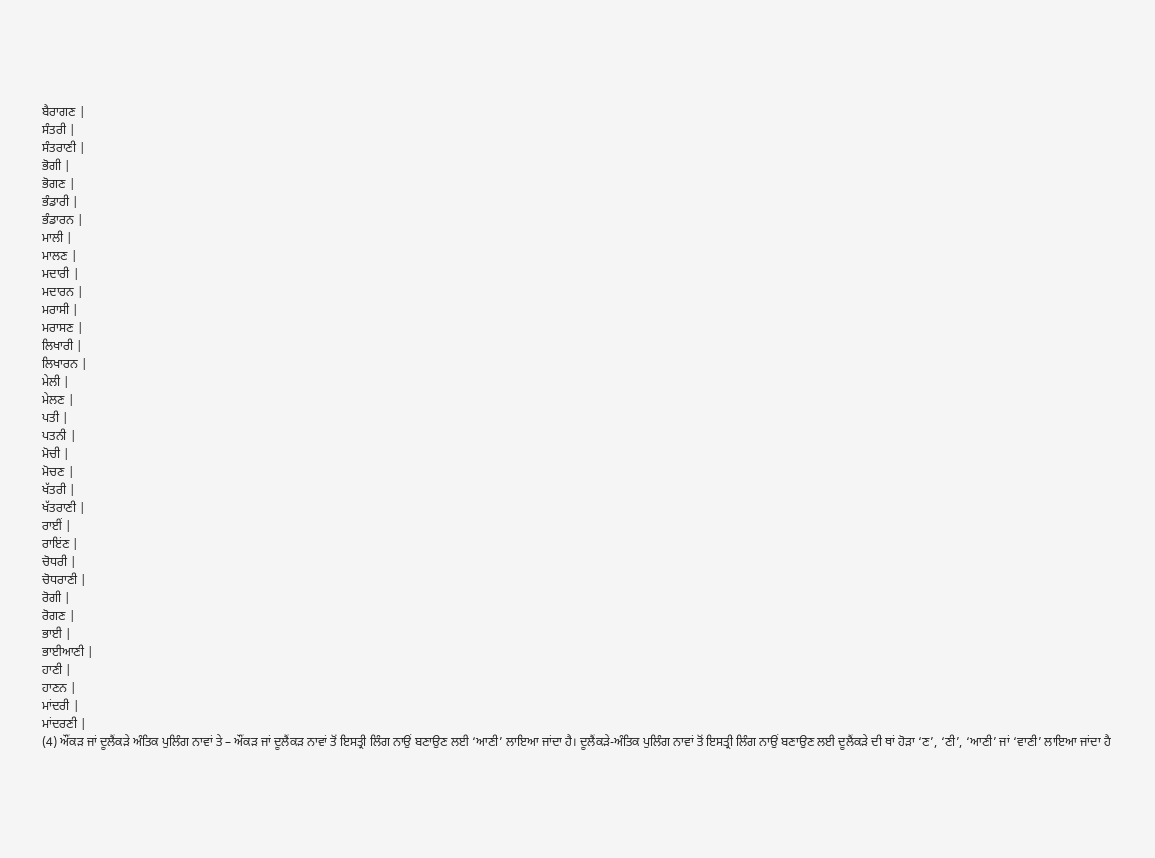ਬੈਰਾਗਣ |
ਸੰਤਰੀ |
ਸੰਤਰਾਣੀ |
ਭੋਗੀ |
ਭੋਗਣ |
ਭੰਡਾਰੀ |
ਭੰਡਾਰਨ |
ਮਾਲੀ |
ਮਾਲਣ |
ਮਦਾਰੀ |
ਮਦਾਰਨ |
ਮਰਾਸੀ |
ਮਰਾਸਣ |
ਲਿਖਾਰੀ |
ਲਿਖਾਰਨ |
ਮੇਲੀ |
ਮੇਲਣ |
ਪਤੀ |
ਪਤਨੀ |
ਮੋਚੀ |
ਮੋਚਣ |
ਖੱਤਰੀ |
ਖੱਤਰਾਣੀ |
ਰਾਈਂ |
ਰਾਇਂਣ |
ਚੋਧਰੀ |
ਚੋਧਰਾਣੀ |
ਰੋਗੀ |
ਰੋਗਣ |
ਭਾਈ |
ਭਾਈਆਣੀ |
ਹਾਣੀ |
ਹਾਣਨ |
ਮਾਂਦਰੀ |
ਮਾਂਦਰਣੀ |
(4) ਔਂਕੜ ਜਾਂ ਦੂਲੈਂਕੜੇ ਅੰਤਿਕ ਪੁਲਿੰਗ ਨਾਵਾਂ ਤੇ – ਔਂਕੜ ਜਾਂ ਦੂਲੈਂਕੜ ਨਾਵਾਂ ਤੋਂ ਇਸਤ੍ਰੀ ਲਿੰਗ ਨਾਉਂ ਬਣਾਉਣ ਲਈ ‘ਆਣੀ’ ਲਾਇਆ ਜਾਂਦਾ ਹੈ। ਦੂਲੈਂਕੜੇ-ਅੰਤਿਕ ਪੁਲਿੰਗ ਨਾਵਾਂ ਤੋਂ ਇਸਤ੍ਰੀ ਲਿੰਗ ਨਾਉਂ ਬਣਾਉਣ ਲਈ ਦੂਲੈਂਕੜੇ ਦੀ ਥਾਂ ਹੋੜਾ ‘ਣ’, ‘ਣੀ’, ‘ਆਣੀ’ ਜਾਂ ‘ਵਾਣੀ’ ਲਾਇਆ ਜਾਂਦਾ ਹੈ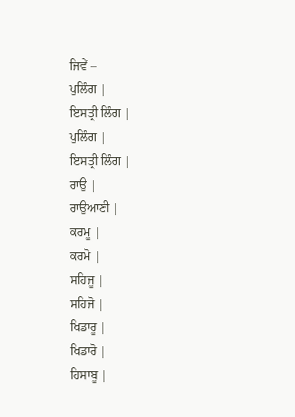ਜਿਵੇਂ –
ਪੁਲਿੰਗ |
ਇਸਤ੍ਰੀ ਲਿੰਗ |
ਪੁਲਿੰਗ |
ਇਸਤ੍ਰੀ ਲਿੰਗ |
ਰਾਉ |
ਰਾਉਆਣੀ |
ਕਰਮੂ |
ਕਰਮੋ |
ਸਹਿਜੂ |
ਸਹਿਜੋ |
ਖਿਡਾਰੂ |
ਖਿਡਾਰੋ |
ਹਿਸਾਬੂ |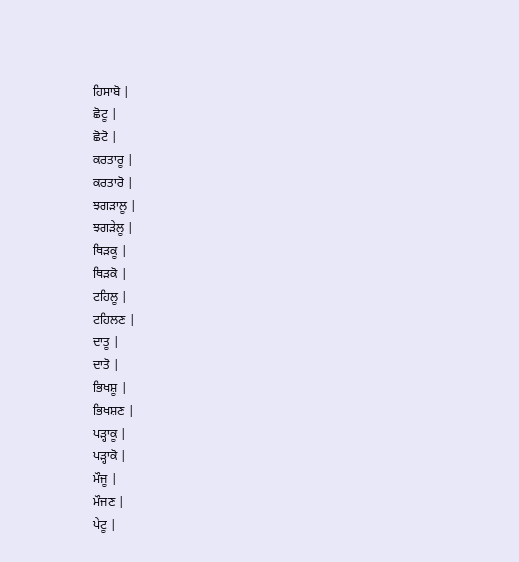ਹਿਸਾਬੋ |
ਛੋਟੂ |
ਛੋਟੋ |
ਕਰਤਾਰੂ |
ਕਰਤਾਰੋ |
ਝਗੜਾਲੂ |
ਝਗੜੇਲੂ |
ਥਿੜਕੂ |
ਥਿੜਕੋ |
ਟਹਿਲੂ |
ਟਹਿਲਣ |
ਦਾਤੂ |
ਦਾਤੋ |
ਭਿਖਸ਼ੂ |
ਭਿਖਸ਼ਣ |
ਪੜ੍ਹਾਕੂ |
ਪੜ੍ਹਾਕੋ |
ਮੌਜੂ |
ਮੌਜਣ |
ਪੇਟੂ |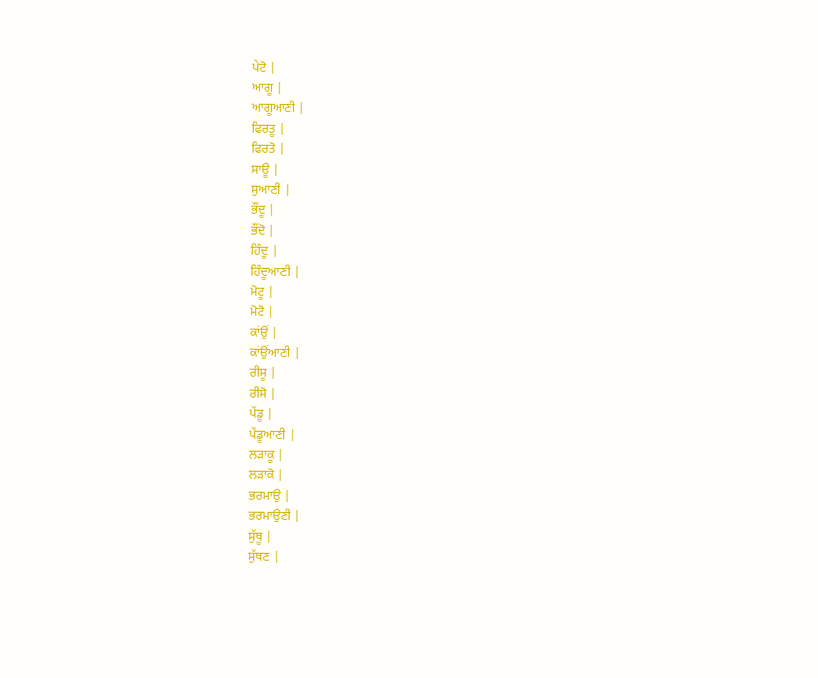ਪੇਟੋ |
ਆਗੂ |
ਆਗੂਆਣੀ |
ਫਿਰਤੂ |
ਫਿਰਤੋ |
ਸਾਊ |
ਸੁਆਣੀ |
ਭੌਂਦੂ |
ਭੌਂਦੋ |
ਹਿੰਦੂ |
ਹਿੰਦੂਆਣੀ |
ਮੋਟੂ |
ਮੋਟੋ |
ਕਾਂਉਂ |
ਕਾਂਉਂਆਣੀ |
ਰੀਸੂ |
ਰੀਸੋ |
ਪੇਂਡੂ |
ਪੇਂਡੂਆਣੀ |
ਲੜਾਕੂ |
ਲੜਾਕੋ |
ਭਰਮਾਉ |
ਭਰਮਾਉਣੀ |
ਸੁੱਥੂ |
ਸੁੱਥਣ |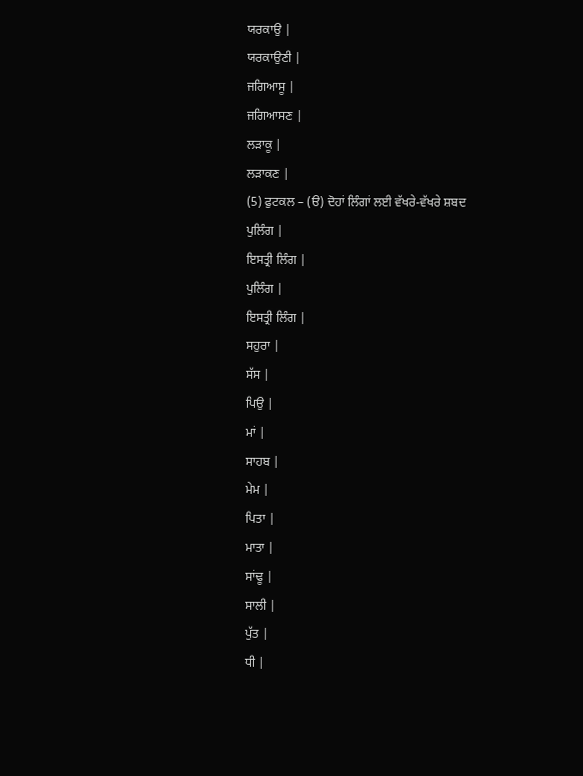ਯਰਕਾਉ |
ਯਰਕਾਉਣੀ |
ਜਗਿਆਸੂ |
ਜਗਿਆਸਣ |
ਲੜਾਕੂ |
ਲੜਾਕਣ |
(5) ਫੁਟਕਲ – (ੳ) ਦੋਹਾਂ ਲਿੰਗਾਂ ਲਈ ਵੱਖਰੇ-ਵੱਖਰੇ ਸ਼ਬਦ
ਪੁਲਿੰਗ |
ਇਸਤ੍ਰੀ ਲਿੰਗ |
ਪੁਲਿੰਗ |
ਇਸਤ੍ਰੀ ਲਿੰਗ |
ਸਹੁਰਾ |
ਸੱਸ |
ਪਿਉ |
ਮਾਂ |
ਸਾਹਬ |
ਮੇਮ |
ਪਿਤਾ |
ਮਾਤਾ |
ਸਾਂਢੂ |
ਸਾਲੀ |
ਪੁੱਤ |
ਧੀ |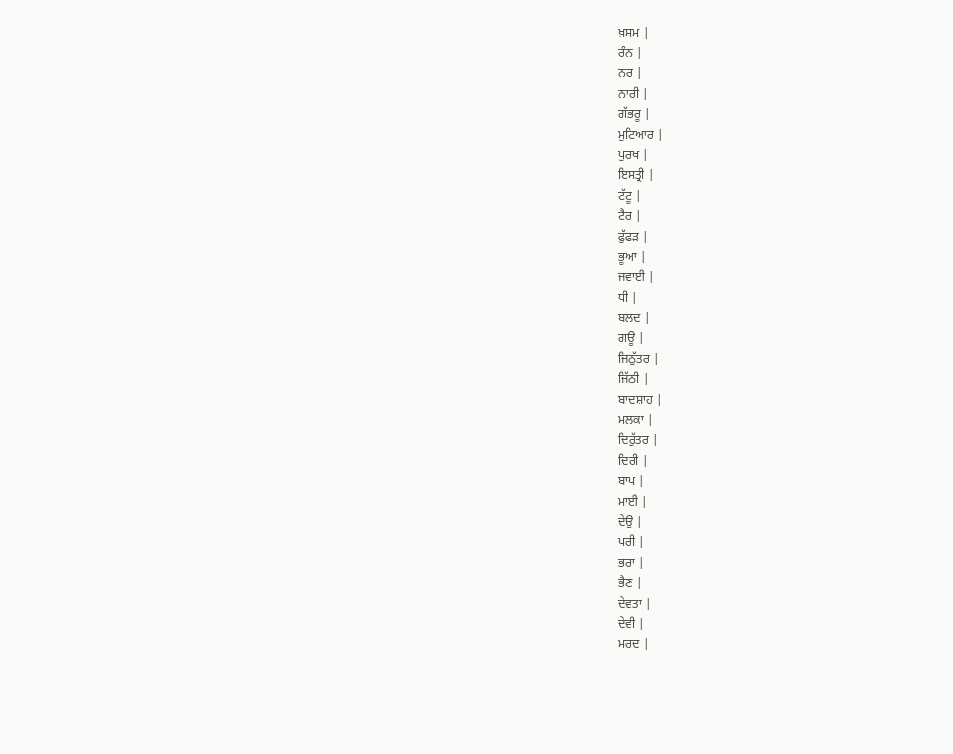ਖ਼ਸਮ |
ਰੰਨ |
ਨਰ |
ਨਾਰੀ |
ਗੱਭਰੂ |
ਮੁਟਿਆਰ |
ਪੁਰਖ |
ਇਸਤ੍ਰੀ |
ਟੱਟੂ |
ਟੈਰ |
ਫੁੱਫੜ |
ਭੂਆ |
ਜਵਾਈ |
ਧੀ |
ਬਲਦ |
ਗਊ |
ਜਿਠੁੱਤਰ |
ਜਿੱਠੀ |
ਬਾਦਸ਼ਾਹ |
ਮਲਕਾ |
ਦਿਰੁੱਤਰ |
ਦਿਰੀ |
ਬਾਪ |
ਮਾਈ |
ਦੇਉ |
ਪਰੀ |
ਭਰਾ |
ਭੈਣ |
ਦੇਵਤਾ |
ਦੇਵੀ |
ਮਰਦ |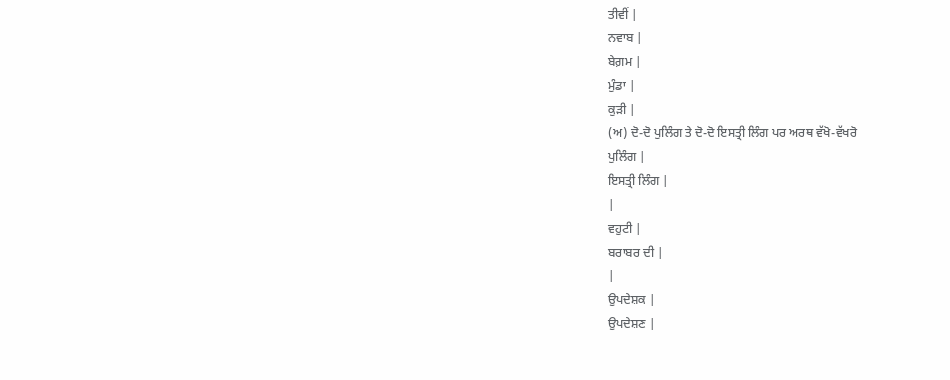ਤੀਵੀਂ |
ਨਵਾਬ |
ਬੇਗ਼ਮ |
ਮੁੰਡਾ |
ਕੁੜੀ |
(ਅ) ਦੋ-ਦੋ ਪੁਲਿੰਗ ਤੇ ਦੋ-ਦੋ ਇਸਤ੍ਰੀ ਲਿੰਗ ਪਰ ਅਰਥ ਵੱਖੋ-ਵੱਖਰੋ
ਪੁਲਿੰਗ |
ਇਸਤ੍ਰੀ ਲਿੰਗ |
|
ਵਹੁਟੀ |
ਬਰਾਬਰ ਦੀ |
|
ਉਪਦੇਸ਼ਕ |
ਉਪਦੇਸ਼ਣ |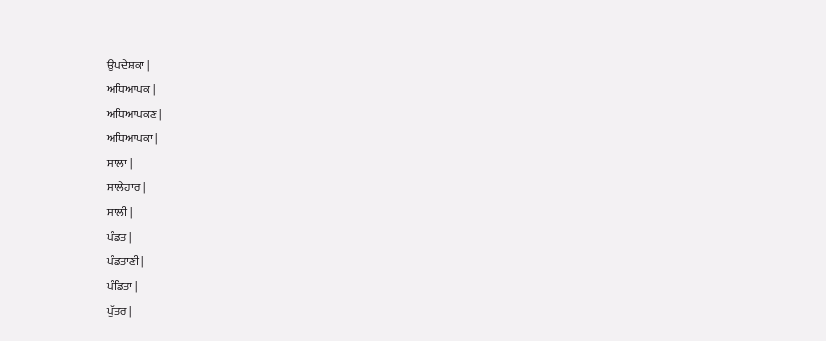ਉਪਦੇਸ਼ਕਾ |
ਅਧਿਆਪਕ |
ਅਧਿਆਪਕਣ |
ਅਧਿਆਪਕਾ |
ਸਾਲਾ |
ਸਾਲੇਹਾਰ |
ਸਾਲੀ |
ਪੰਡਤ |
ਪੰਡਤਾਣੀ |
ਪੰਡਿਤਾ |
ਪੁੱਤਰ |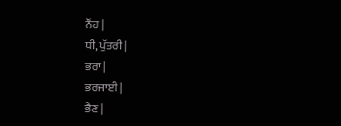ਨੌਂਹ |
ਧੀ, ਪੁੱਤਰੀ |
ਭਰਾ |
ਭਰਜਾਈ |
ਭੈਣ |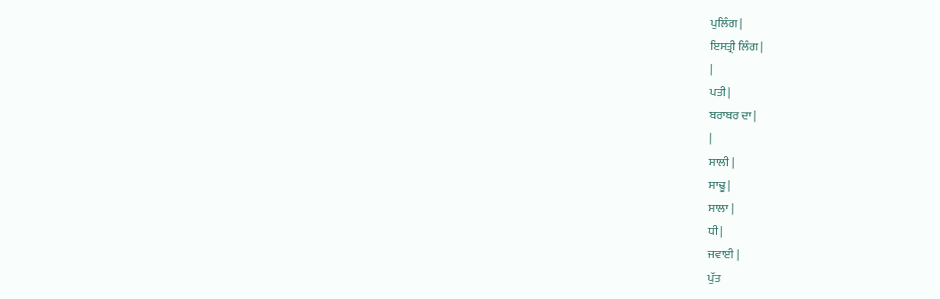ਪੁਲਿੰਗ |
ਇਸਤ੍ਰੀ ਲਿੰਗ |
|
ਪਤੀ |
ਬਰਾਬਰ ਦਾ |
|
ਸਾਲੀ |
ਸਾਢੂ |
ਸਾਲਾ |
ਧੀ |
ਜਵਾਈ |
ਪੁੱਤ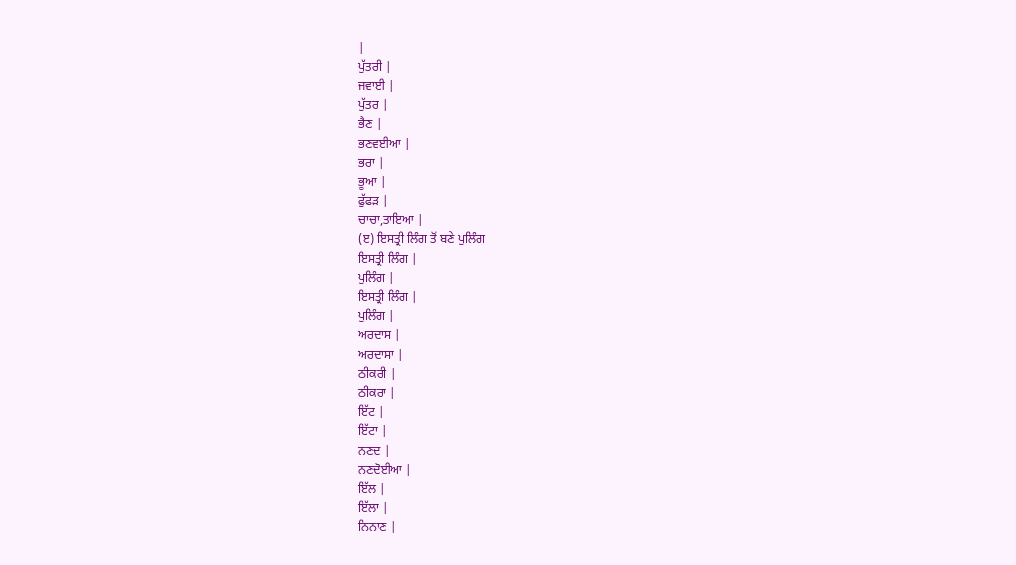|
ਪੁੱਤਰੀ |
ਜਵਾਈ |
ਪੁੱਤਰ |
ਭੈਣ |
ਭਣਵਈਆ |
ਭਰਾ |
ਭੂਆ |
ਫੁੱਫੜ |
ਚਾਚਾ,ਤਾਇਆ |
(ੲ) ਇਸਤ੍ਰੀ ਲਿੰਗ ਤੋਂ ਬਣੇ ਪੁਲਿੰਗ
ਇਸਤ੍ਰੀ ਲਿੰਗ |
ਪੁਲਿੰਗ |
ਇਸਤ੍ਰੀ ਲਿੰਗ |
ਪੁਲਿੰਗ |
ਅਰਦਾਸ |
ਅਰਦਾਸਾ |
ਠੀਕਰੀ |
ਠੀਕਰਾ |
ਇੱਟ |
ਇੱਟਾ |
ਨਣਦ |
ਨਣਦੋਈਆ |
ਇੱਲ |
ਇੱਲਾ |
ਨਿਨਾਣ |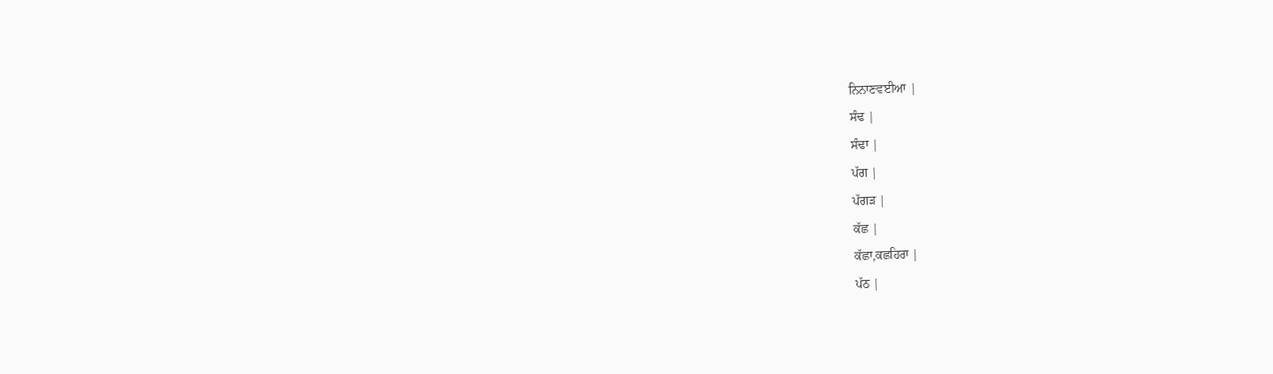ਨਿਨਾਣਵਈਆ |
ਸੰਢ |
ਸੰਢਾ |
ਪੱਗ |
ਪੱਗੜ |
ਕੱਛ |
ਕੱਛਾ,ਕਛਹਿਰਾ |
ਪੱਠ |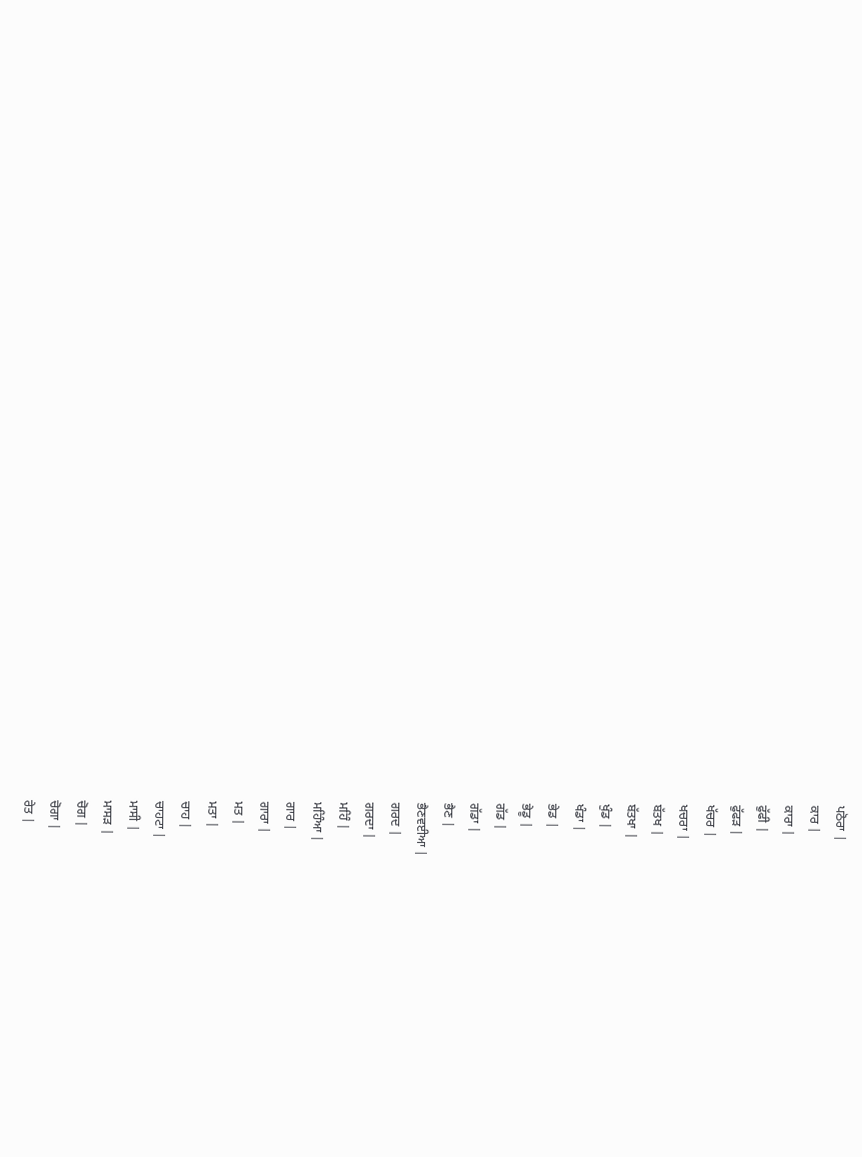ਪਠੋਰਾ |
ਕਾਰ |
ਕਾਰਾ |
ਫੁੱਫੀ |
ਫੁੱਫੜ |
ਖੱਚਰ |
ਖਚਰਾ |
ਬੱਤਖ |
ਬੱਤਖਾ |
ਖੁੰਡ |
ਖੰਡਾ |
ਭੇਡ |
ਭੇਡੂ |
ਗੱਡ |
ਗੱਡਾ |
ਭੈਣ |
ਭੈਣਵਈਆ |
ਗਰਦ |
ਗਰਦਾ |
ਮਹਿੰ |
ਮਹਿੰਆ |
ਗਾਰ |
ਗਾਰਾ |
ਮਤ |
ਮਤਾ |
ਚਾਹ |
ਚਾਹਟਾ |
ਮਾਸੀ |
ਮਾਸੜ |
ਚੋਗ |
ਚੋਗਾ |
ਰੇਤ |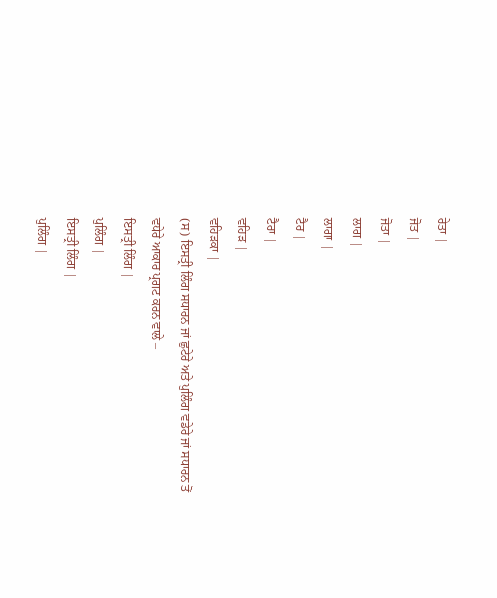ਰੇਤਾ |
ਜੋਤ |
ਜੋਤਾ |
ਲਾਗ |
ਲਾਗਾ |
ਟੈਰ |
ਟੈਰਾ |
ਵਹਿੜ |
ਵਹਿੜਕਾ |
(ਸ) ਇਸਤ੍ਰੀ ਲਿੰਗ ਸਧਾਰਨ ਜਾਂ ਛੁਟੇਰੇ ਅਤੇ ਪੁਲਿੰਗ ਵਡੇਰੇ ਜਾਂ ਸਧਾਰਨ ਤੋਂ ਵਧੇਰੇ ਆਕਾਰ ਪ੍ਰਗਟ ਕਰਨ ਵਾਲੇ –
ਇਸਤ੍ਰੀ ਲਿੰਗ |
ਪੁਲਿੰਗ |
ਇਸਤ੍ਰੀ ਲਿੰਗ |
ਪੁਲਿੰਗ |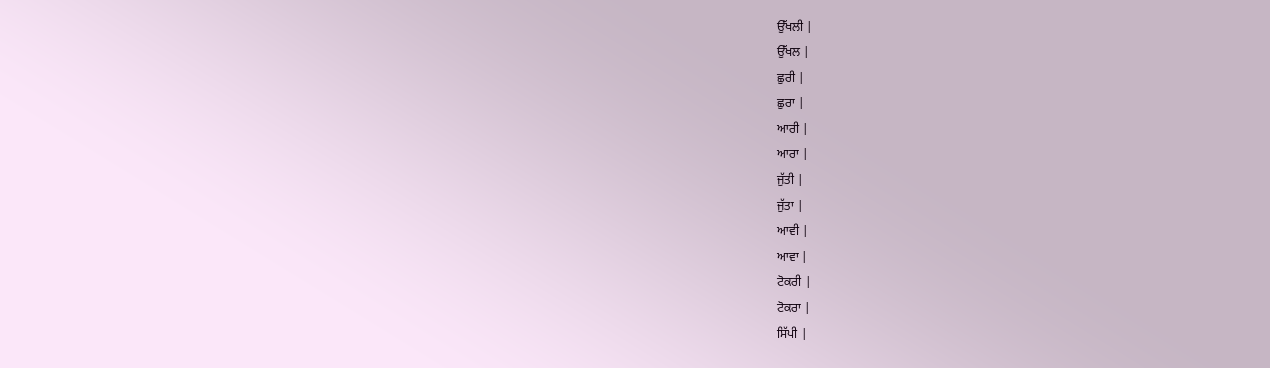ਉੱਖਲੀ |
ਉੱਖਲ |
ਛੁਰੀ |
ਛੁਰਾ |
ਆਰੀ |
ਆਰਾ |
ਜੁੱਤੀ |
ਜੁੱਤਾ |
ਆਵੀ |
ਆਵਾ |
ਟੋਕਰੀ |
ਟੋਕਰਾ |
ਸਿੱਪੀ |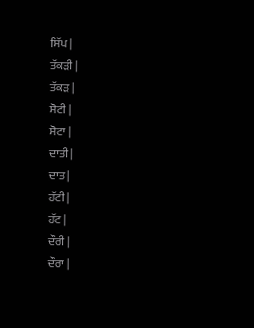ਸਿੱਪ |
ਤੱਕੜੀ |
ਤੱਕੜ |
ਸੋਟੀ |
ਸੋਟਾ |
ਦਾਤੀ |
ਦਾਤ |
ਹੱਟੀ |
ਹੱਟ |
ਦੌਰੀ |
ਦੌਰਾ |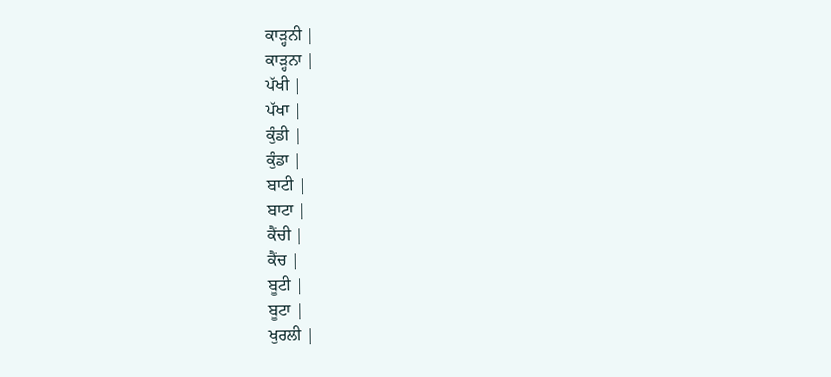ਕਾੜ੍ਹਨੀ |
ਕਾੜ੍ਹਨਾ |
ਪੱਖੀ |
ਪੱਖਾ |
ਕੁੰਡੀ |
ਕੁੰਡਾ |
ਬਾਟੀ |
ਬਾਟਾ |
ਕੈਂਚੀ |
ਕੈਂਚ |
ਬੂਟੀ |
ਬੂਟਾ |
ਖੁਰਲੀ |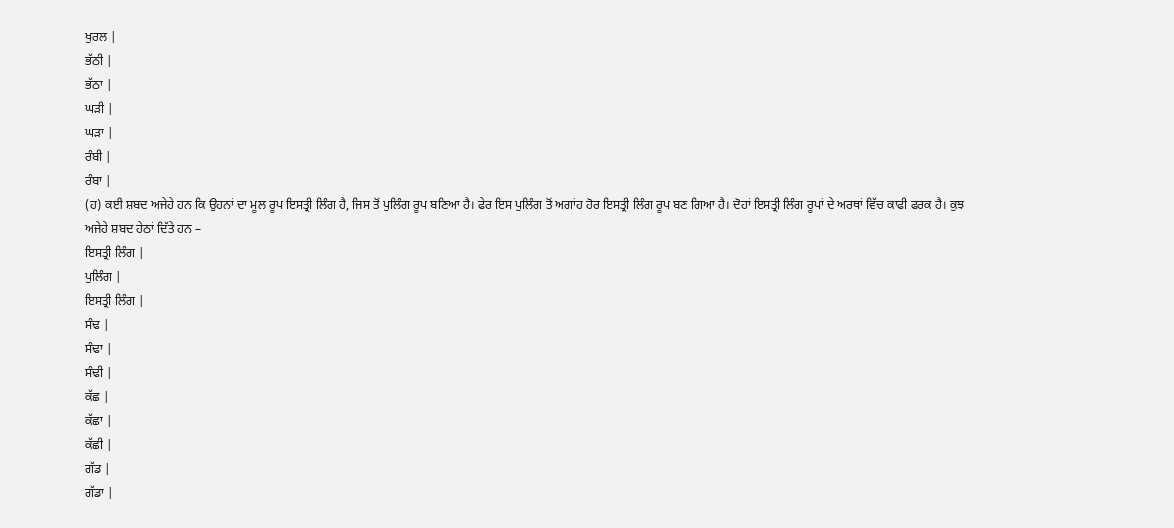ਖੁਰਲ |
ਭੱਠੀ |
ਭੱਠਾ |
ਘੜੀ |
ਘੜਾ |
ਰੰਬੀ |
ਰੰਬਾ |
(ਹ) ਕਈ ਸ਼ਬਦ ਅਜੇਹੇ ਹਨ ਕਿ ਉਹਨਾਂ ਦਾ ਮੂਲ ਰੂਪ ਇਸਤ੍ਰੀ ਲਿੰਗ ਹੈ, ਜਿਸ ਤੋਂ ਪੁਲਿੰਗ ਰੂਪ ਬਣਿਆ ਹੈ। ਫੇਰ ਇਸ ਪੁਲਿੰਗ ਤੋਂ ਅਗਾਂਹ ਹੋਰ ਇਸਤ੍ਰੀ ਲਿੰਗ ਰੂਪ ਬਣ ਗਿਆ ਹੈ। ਦੋਹਾਂ ਇਸਤ੍ਰੀ ਲਿੰਗ ਰੂਪਾਂ ਦੇ ਅਰਥਾਂ ਵਿੱਚ ਕਾਫੀ ਫਰਕ ਹੈ। ਕੁਝ ਅਜੇਹੇ ਸ਼ਬਦ ਹੇਠਾਂ ਦਿੱਤੇ ਹਨ –
ਇਸਤ੍ਰੀ ਲਿੰਗ |
ਪੁਲਿੰਗ |
ਇਸਤ੍ਰੀ ਲਿੰਗ |
ਸੰਢ |
ਸੰਢਾ |
ਸੰਢੀ |
ਕੱਛ |
ਕੱਛਾ |
ਕੱਛੀ |
ਗੱਡ |
ਗੱਡਾ |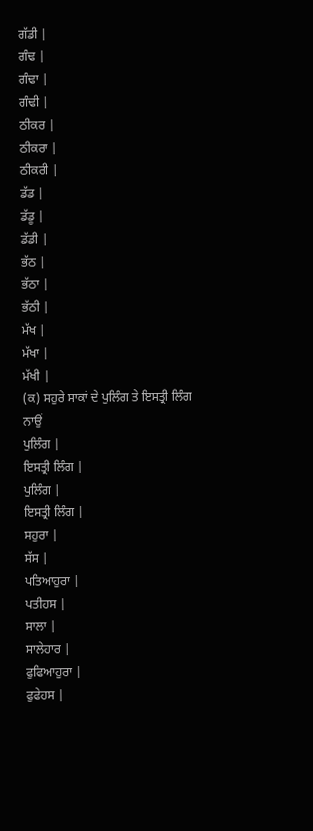ਗੱਡੀ |
ਗੰਢ |
ਗੰਢਾ |
ਗੰਢੀ |
ਠੀਕਰ |
ਠੀਕਰਾ |
ਠੀਕਰੀ |
ਡੱਡ |
ਡੱਡੂ |
ਡੱਡੀ |
ਭੱਠ |
ਭੱਠਾ |
ਭੱਠੀ |
ਮੱਖ |
ਮੱਖਾ |
ਮੱਖੀ |
(ਕ) ਸਹੁਰੇ ਸਾਕਾਂ ਦੇ ਪੁਲਿੰਗ ਤੇ ਇਸਤ੍ਰੀ ਲਿੰਗ ਨਾਉਂ
ਪੁਲਿੰਗ |
ਇਸਤ੍ਰੀ ਲਿੰਗ |
ਪੁਲਿੰਗ |
ਇਸਤ੍ਰੀ ਲਿੰਗ |
ਸਹੁਰਾ |
ਸੱਸ |
ਪਤਿਆਹੁਰਾ |
ਪਤੀਹਸ |
ਸਾਲਾ |
ਸਾਲੇਹਾਰ |
ਫੁਫਿਆਹੁਰਾ |
ਫੁਫੇਹਸ |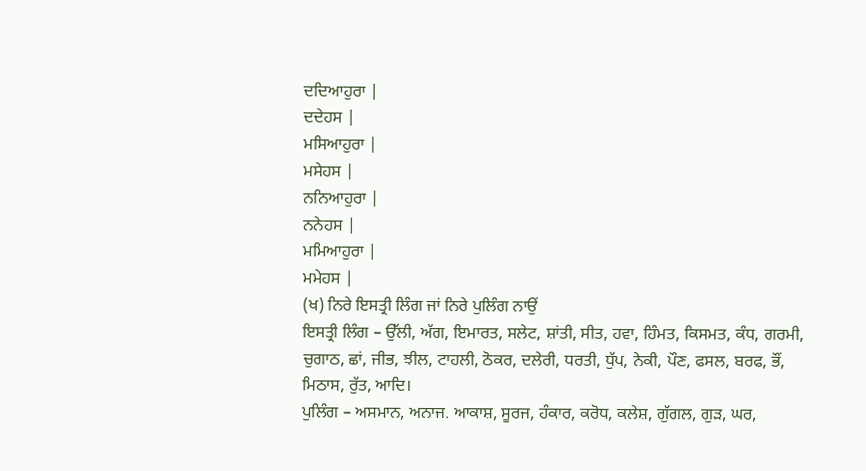ਦਦਿਆਹੁਰਾ |
ਦਦੇਹਸ |
ਮਸਿਆਹੁਰਾ |
ਮਸੇਹਸ |
ਨਨਿਆਹੁਰਾ |
ਨਨੇਹਸ |
ਮਮਿਆਹੁਰਾ |
ਮਮੇਹਸ |
(ਖ) ਨਿਰੇ ਇਸਤ੍ਰੀ ਲਿੰਗ ਜਾਂ ਨਿਰੇ ਪੁਲਿੰਗ ਨਾਉਂ
ਇਸਤ੍ਰੀ ਲਿੰਗ – ਉੱਲੀ, ਅੱਗ, ਇਮਾਰਤ, ਸਲੇਟ, ਸ਼ਾਂਤੀ, ਸੀਤ, ਹਵਾ, ਹਿੰਮਤ, ਕਿਸਮਤ, ਕੰਧ, ਗਰਮੀ, ਚੁਗਾਠ, ਛਾਂ, ਜੀਭ, ਝੀਲ, ਟਾਹਲੀ, ਠੋਕਰ, ਦਲੇਰੀ, ਧਰਤੀ, ਧੁੱਪ, ਨੇਕੀ, ਪੌਣ, ਫਸਲ, ਬਰਫ, ਭੌਂ, ਮਿਠਾਸ, ਰੁੱਤ, ਆਦਿ।
ਪੁਲਿੰਗ – ਅਸਮਾਨ, ਅਨਾਜ. ਆਕਾਸ਼, ਸੂਰਜ, ਹੰਕਾਰ, ਕਰੋਧ, ਕਲੇਸ਼, ਗੁੱਗਲ, ਗੁੜ, ਘਰ,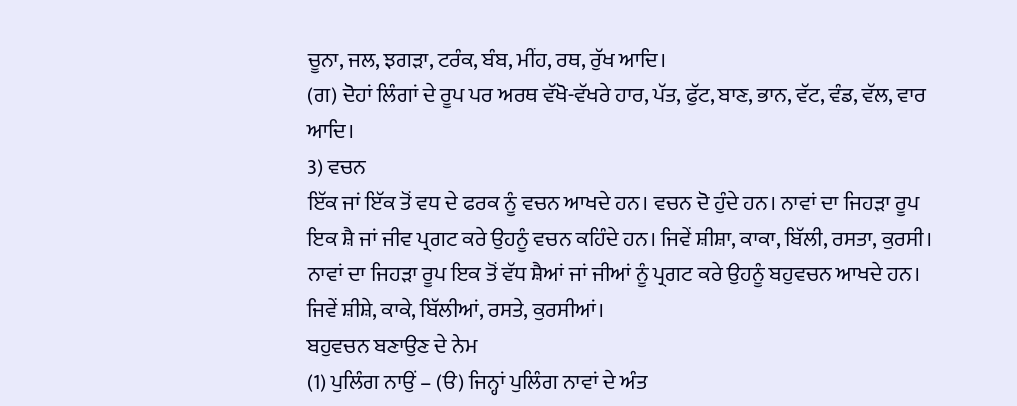ਚੂਨਾ, ਜਲ, ਝਗੜਾ, ਟਰੰਕ, ਬੰਬ, ਮੀਂਹ, ਰਥ, ਰੁੱਖ ਆਦਿ।
(ਗ) ਦੋਹਾਂ ਲਿੰਗਾਂ ਦੇ ਰੂਪ ਪਰ ਅਰਥ ਵੱਖੋ-ਵੱਖਰੇ ਹਾਰ, ਪੱਤ, ਫੁੱਟ, ਬਾਣ, ਭਾਨ, ਵੱਟ, ਵੰਡ, ਵੱਲ, ਵਾਰ ਆਦਿ।
3) ਵਚਨ
ਇੱਕ ਜਾਂ ਇੱਕ ਤੋਂ ਵਧ ਦੇ ਫਰਕ ਨੂੰ ਵਚਨ ਆਖਦੇ ਹਨ। ਵਚਨ ਦੋ ਹੁੰਦੇ ਹਨ। ਨਾਵਾਂ ਦਾ ਜਿਹੜਾ ਰੂਪ ਇਕ ਸ਼ੈ ਜਾਂ ਜੀਵ ਪ੍ਰਗਟ ਕਰੇ ਉਹਨੂੰ ਵਚਨ ਕਹਿੰਦੇ ਹਨ। ਜਿਵੇਂ ਸ਼ੀਸ਼ਾ, ਕਾਕਾ, ਬਿੱਲੀ, ਰਸਤਾ, ਕੁਰਸੀ। ਨਾਵਾਂ ਦਾ ਜਿਹੜਾ ਰੂਪ ਇਕ ਤੋਂ ਵੱਧ ਸ਼ੈਆਂ ਜਾਂ ਜੀਆਂ ਨੂੰ ਪ੍ਰਗਟ ਕਰੇ ਉਹਨੂੰ ਬਹੁਵਚਨ ਆਖਦੇ ਹਨ। ਜਿਵੇਂ ਸ਼ੀਸ਼ੇ, ਕਾਕੇ, ਬਿੱਲੀਆਂ, ਰਸਤੇ, ਕੁਰਸੀਆਂ।
ਬਹੁਵਚਨ ਬਣਾਉਣ ਦੇ ਨੇਮ
(1) ਪੁਲਿੰਗ ਨਾਉਂ – (ੳ) ਜਿਨ੍ਹਾਂ ਪੁਲਿੰਗ ਨਾਵਾਂ ਦੇ ਅੰਤ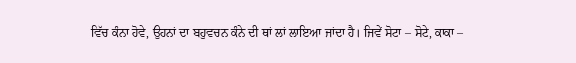ਵਿੱਚ ਕੰਨਾ ਹੋਵੇ, ਉਹਨਾਂ ਦਾ ਬਹੁਵਚਨ ਕੰਨੇ ਦੀ ਥਾਂ ਲਾਂ ਲਾਇਆ ਜਾਂਦਾ ਹੈ। ਜਿਵੇਂ ਸੋਟਾ – ਸੋਟੇ, ਕਾਕਾ –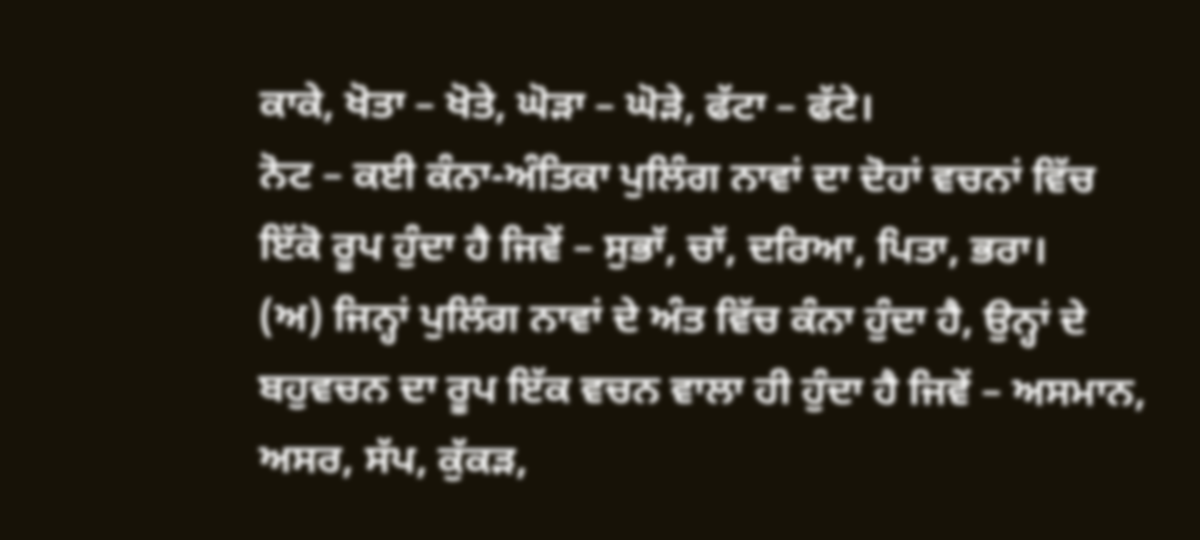ਕਾਕੇ, ਖੋਤਾ – ਖੋਤੇ, ਘੋੜਾ – ਘੋੜੇ, ਫੱਟਾ – ਫੱਟੇ।
ਨੋਟ – ਕਈ ਕੰਨਾ-ਅੰਤਿਕਾ ਪੁਲਿੰਗ ਨਾਵਾਂ ਦਾ ਦੋਹਾਂ ਵਚਨਾਂ ਵਿੱਚ ਇੱਕੋ ਰੂਪ ਹੁੰਦਾ ਹੈ ਜਿਵੇਂ – ਸੁਭਾੱ, ਚਾੱ, ਦਰਿਆ, ਪਿਤਾ, ਭਰਾ।
(ਅ) ਜਿਨ੍ਹਾਂ ਪੁਲਿੰਗ ਨਾਵਾਂ ਦੇ ਅੰਤ ਵਿੱਚ ਕੰਨਾ ਹੁੰਦਾ ਹੈ, ਉਨ੍ਹਾਂ ਦੇ ਬਹੁਵਚਨ ਦਾ ਰੂਪ ਇੱਕ ਵਚਨ ਵਾਲਾ ਹੀ ਹੁੰਦਾ ਹੈ ਜਿਵੇਂ – ਅਸਮਾਨ, ਅਸਰ, ਸੱਪ, ਕੁੱਕੜ,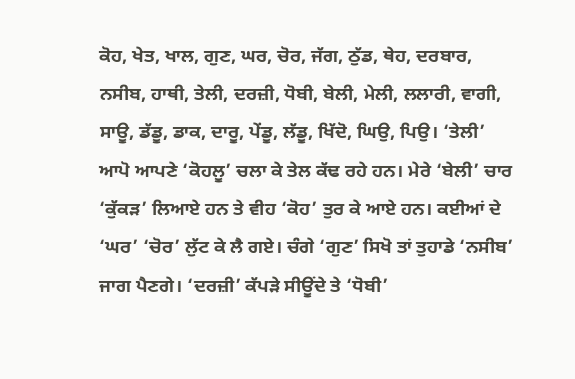ਕੋਹ, ਖੇਤ, ਖਾਲ, ਗੁਣ, ਘਰ, ਚੋਰ, ਜੱਗ, ਠੁੱਡ, ਥੇਹ, ਦਰਬਾਰ, ਨਸੀਬ, ਹਾਥੀ, ਤੇਲੀ, ਦਰਜ਼ੀ, ਧੋਬੀ, ਬੇਲੀ, ਮੇਲੀ, ਲਲਾਰੀ, ਵਾਗੀ, ਸਾਊ, ਡੱਡੂ, ਡਾਕ, ਦਾਰੂ, ਪੇਂਡੂ, ਲੱਡੂ, ਖਿੱਦੋ, ਘਿਉ, ਪਿਉ। ‘ਤੇਲੀ’ ਆਪੋ ਆਪਣੇ ‘ਕੋਹਲੂ’ ਚਲਾ ਕੇ ਤੇਲ ਕੱਢ ਰਹੇ ਹਨ। ਮੇਰੇ ‘ਬੇਲੀ’ ਚਾਰ ‘ਕੁੱਕੜ’ ਲਿਆਏ ਹਨ ਤੇ ਵੀਹ ‘ਕੋਹ’ ਤੁਰ ਕੇ ਆਏ ਹਨ। ਕਈਆਂ ਦੇ ‘ਘਰ’ ‘ਚੋਰ’ ਲੁੱਟ ਕੇ ਲੈ ਗਏ। ਚੰਗੇ ‘ਗੁਣ’ ਸਿਖੋ ਤਾਂ ਤੁਹਾਡੇ ‘ਨਸੀਬ’ ਜਾਗ ਪੈਣਗੇ। ‘ਦਰਜ਼ੀ’ ਕੱਪੜੇ ਸੀਊਂਦੇ ਤੇ ‘ਧੋਬੀ’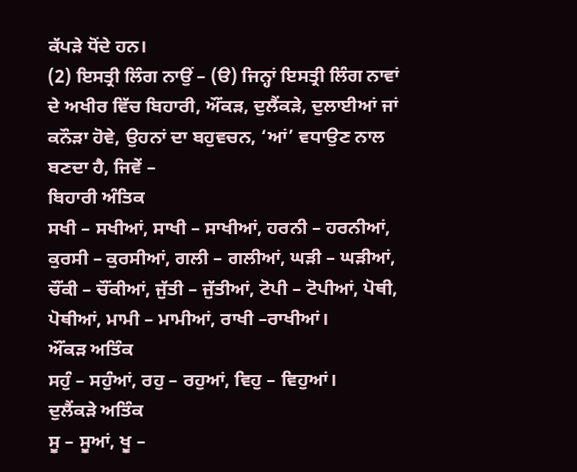ਕੱਪੜੇ ਧੋਂਦੇ ਹਨ।
(2) ਇਸਤ੍ਰੀ ਲਿੰਗ ਨਾਉਂ – (ੳ) ਜਿਨ੍ਹਾਂ ਇਸਤ੍ਰੀ ਲਿੰਗ ਨਾਵਾਂ ਦੇ ਅਖੀਰ ਵਿੱਚ ਬਿਹਾਰੀ, ਔਂਕੜ, ਦੁਲੈਂਕੜੇ, ਦੁਲਾਈਆਂ ਜਾਂ ਕਨੌੜਾ ਹੋਵੇ, ਉਹਨਾਂ ਦਾ ਬਹੁਵਚਨ, ‘ਆਂ’ ਵਧਾਉਣ ਨਾਲ ਬਣਦਾ ਹੈ, ਜਿਵੇਂ –
ਬਿਹਾਰੀ ਅੰਤਿਕ
ਸਖੀ – ਸਖੀਆਂ, ਸਾਖੀ – ਸਾਖੀਆਂ, ਹਰਨੀ – ਹਰਨੀਆਂ, ਕੁਰਸੀ – ਕੁਰਸੀਆਂ, ਗਲੀ – ਗਲੀਆਂ, ਘੜੀ – ਘੜੀਆਂ, ਚੌਂਕੀ – ਚੌਂਕੀਆਂ, ਜੁੱਤੀ – ਜੁੱਤੀਆਂ, ਟੋਪੀ – ਟੋਪੀਆਂ, ਪੋਥੀ, ਪੋਥੀਆਂ, ਮਾਮੀ – ਮਾਮੀਆਂ, ਰਾਖੀ –ਰਾਖੀਆਂ।
ਔਂਕੜ ਅਤਿੰਕ
ਸਹੁੰ – ਸਹੁੰਆਂ, ਰਹੁ – ਰਹੁਆਂ, ਵਿਹੁ – ਵਿਹੁਆਂ।
ਦੁਲੈਂਕੜੇ ਅਤਿੰਕ
ਸੂ – ਸੂਆਂ, ਖੂ –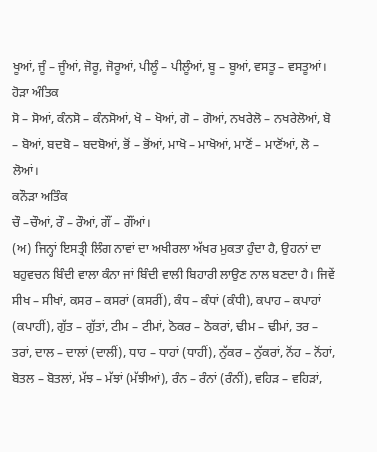ਖੂਆਂ, ਜੂੰ – ਜੂੰਆਂ, ਜੋਰੂ, ਜੋਰੂਆਂ, ਪੀਲੂੰ – ਪੀਲੂੰਆਂ, ਬੂ – ਬੂਆਂ, ਵਸਤੂ – ਵਸਤੂਆਂ।
ਹੋੜਾ ਅੰਤਿਕ
ਸੋ – ਸੋਆਂ, ਕੰਨਸੋ – ਕੰਨਸੋਆਂ, ਖੋ – ਖੋਆਂ, ਗੋ – ਗੋਆਂ, ਨਖਰੇਲੋ – ਨਖਰੇਲੋਆਂ, ਬੋ – ਬੋਆਂ, ਬਦਬੋ – ਬਦਬੋਆਂ, ਭੋਂ – ਭੋਂਆਂ, ਮਾਖੋ – ਮਾਖੋਆਂ, ਮਾਣੋਂ – ਮਾਣੋਂਆਂ, ਲੋ – ਲੋਆਂ।
ਕਨੌੜਾ ਅਤਿੰਕ
ਚੌ –ਚੌਆਂ, ਰੌ – ਰੌਆਂ, ਗੌਂ – ਗੌਂਆਂ।
(ਅ) ਜਿਨ੍ਹਾਂ ਇਸਤ੍ਰੀ ਲਿੰਗ ਨਾਵਾਂ ਦਾ ਅਖੀਰਲਾ ਅੱਖਰ ਮੁਕਤਾ ਹੁੰਦਾ ਹੈ, ਉਹਨਾਂ ਦਾ ਬਹੁਵਚਨ ਬਿੰਦੀ ਵਾਲਾ ਕੰਨਾ ਜਾਂ ਬਿੰਦੀ ਵਾਲੀ ਬਿਹਾਰੀ ਲਾਉਣ ਨਾਲ ਬਣਦਾ ਹੈ। ਜਿਵੇਂ ਸੀਖ – ਸੀਖਾਂ, ਕਸਰ – ਕਸਰਾਂ (ਕਸਰੀਂ), ਕੰਧ – ਕੰਧਾਂ (ਕੰਧੀ), ਕਪਾਹ – ਕਪਾਹਾਂ (ਕਪਾਹੀਂ), ਗੁੱਤ – ਗੁੱਤਾਂ, ਟੀਮ – ਟੀਮਾਂ, ਠੋਕਰ – ਠੋਕਰਾਂ, ਢੀਮ – ਢੀਮਾਂ, ਤਰ – ਤਰਾਂ, ਦਾਲ – ਦਾਲਾਂ (ਦਾਲੀਂ), ਧਾਹ – ਧਾਹਾਂ (ਧਾਹੀਂ), ਨੁੱਕਰ – ਨੁੱਕਰਾਂ, ਨੋਂਹ – ਨੋਂਹਾਂ, ਬੋਤਲ – ਬੋਤਲਾਂ, ਮੱਝ – ਮੱਝਾਂ (ਮੱਝੀਆਂ), ਰੰਨ – ਰੰਨਾਂ (ਰੰਨੀਂ), ਵਹਿੜ – ਵਹਿੜਾਂ,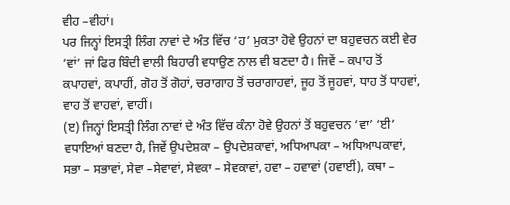ਵੀਹ –ਵੀਹਾਂ।
ਪਰ ਜਿਨ੍ਹਾਂ ਇਸਤ੍ਰੀ ਲਿੰਗ ਨਾਵਾਂ ਦੇ ਅੰਤ ਵਿੱਚ ‘ਹ’ ਮੁਕਤਾ ਹੋਵੇ ਉਹਨਾਂ ਦਾ ਬਹੁਵਚਨ ਕਈ ਵੇਰ ‘ਵਾਂ’ ਜਾਂ ਫਿਰ ਬਿੰਦੀ ਵਾਲੀ ਬਿਹਾਰੀ ਵਧਾਉਣ ਨਾਲ ਵੀ ਬਣਦਾ ਹੈ। ਜਿਵੇਂ – ਕਪਾਹ ਤੋਂ ਕਪਾਹਵਾਂ, ਕਪਾਹੀਂ, ਗੋਹ ਤੋਂ ਗੋਹਾਂ, ਚਰਾਗਾਹ ਤੋਂ ਚਰਾਗਾਹਵਾਂ, ਜੂਹ ਤੋਂ ਜੂਹਵਾਂ, ਧਾਹ ਤੋਂ ਧਾਹਵਾਂ, ਵਾਹ ਤੋਂ ਵਾਹਵਾਂ, ਵਾਹੀਂ।
(ੲ) ਜਿਨ੍ਹਾਂ ਇਸਤ੍ਰੀ ਲਿੰਗ ਨਾਵਾਂ ਦੇ ਅੰਤ ਵਿੱਚ ਕੰਨਾ ਹੋਵੇ ਉਹਨਾਂ ਤੋਂ ਬਹੁਵਚਨ ‘ਵਾ’ ‘ਈ’ ਵਧਾਇਆਂ ਬਣਦਾ ਹੈ, ਜਿਵੇਂ ਉਪਦੇਸ਼ਕਾ – ਉਪਦੇਸ਼ਕਾਵਾਂ, ਅਧਿਆਪਕਾ – ਅਧਿਆਪਕਾਵਾਂ, ਸਭਾ – ਸਭਾਵਾਂ, ਸੇਵਾ –ਸੇਵਾਵਾਂ, ਸੇਵਕਾ – ਸੇਵਕਾਵਾਂ, ਹਵਾ – ਹਵਾਵਾਂ (ਹਵਾਈਂ), ਕਥਾ –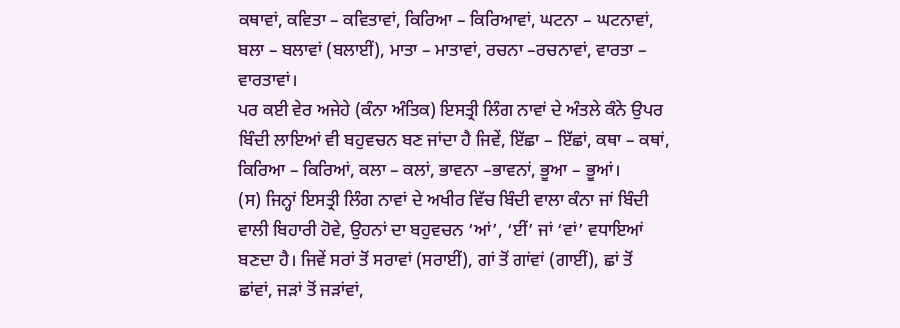ਕਥਾਵਾਂ, ਕਵਿਤਾ – ਕਵਿਤਾਵਾਂ, ਕਿਰਿਆ – ਕਿਰਿਆਵਾਂ, ਘਟਨਾ – ਘਟਨਾਵਾਂ, ਬਲਾ – ਬਲਾਵਾਂ (ਬਲਾਈਂ), ਮਾਤਾ – ਮਾਤਾਵਾਂ, ਰਚਨਾ –ਰਚਨਾਵਾਂ, ਵਾਰਤਾ – ਵਾਰਤਾਵਾਂ।
ਪਰ ਕਈ ਵੇਰ ਅਜੇਹੇ (ਕੰਨਾ ਅੰਤਿਕ) ਇਸਤ੍ਰੀ ਲਿੰਗ ਨਾਵਾਂ ਦੇ ਅੰਤਲੇ ਕੰਨੇ ਉਪਰ ਬਿੰਦੀ ਲਾਇਆਂ ਵੀ ਬਹੁਵਚਨ ਬਣ ਜਾਂਦਾ ਹੈ ਜਿਵੇਂ, ਇੱਛਾ – ਇੱਛਾਂ, ਕਥਾ – ਕਥਾਂ, ਕਿਰਿਆ – ਕਿਰਿਆਂ, ਕਲਾ – ਕਲਾਂ, ਭਾਵਨਾ –ਭਾਵਨਾਂ, ਭੂਆ – ਭੂਆਂ।
(ਸ) ਜਿਨ੍ਹਾਂ ਇਸਤ੍ਰੀ ਲਿੰਗ ਨਾਵਾਂ ਦੇ ਅਖੀਰ ਵਿੱਚ ਬਿੰਦੀ ਵਾਲਾ ਕੰਨਾ ਜਾਂ ਬਿੰਦੀ ਵਾਲੀ ਬਿਹਾਰੀ ਹੋਵੇ, ਉਹਨਾਂ ਦਾ ਬਹੁਵਚਨ ‘ਆਂ’, ‘ਈਂ’ ਜਾਂ ‘ਵਾਂ’ ਵਧਾਇਆਂ ਬਣਦਾ ਹੈ। ਜਿਵੇਂ ਸਰਾਂ ਤੋਂ ਸਰਾਵਾਂ (ਸਰਾਈਂ), ਗਾਂ ਤੋਂ ਗਾਂਵਾਂ (ਗਾਈਂ), ਛਾਂ ਤੋਂ ਛਾਂਵਾਂ, ਜੜਾਂ ਤੋਂ ਜੜਾਂਵਾਂ,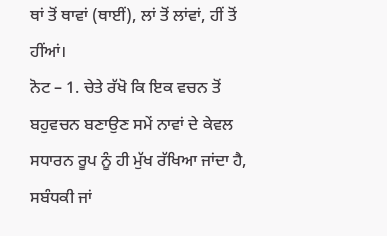ਥਾਂ ਤੋਂ ਥਾਵਾਂ (ਥਾਈਂ), ਲਾਂ ਤੋਂ ਲਾਂਵਾਂ, ਹੀਂ ਤੋਂ ਹੀਂਆਂ।
ਨੋਟ – 1. ਚੇਤੇ ਰੱਖੋ ਕਿ ਇਕ ਵਚਨ ਤੋਂ ਬਹੁਵਚਨ ਬਣਾਉਣ ਸਮੇਂ ਨਾਵਾਂ ਦੇ ਕੇਵਲ ਸਧਾਰਨ ਰੂਪ ਨੂੰ ਹੀ ਮੁੱਖ ਰੱਖਿਆ ਜਾਂਦਾ ਹੈ, ਸਬੰਧਕੀ ਜਾਂ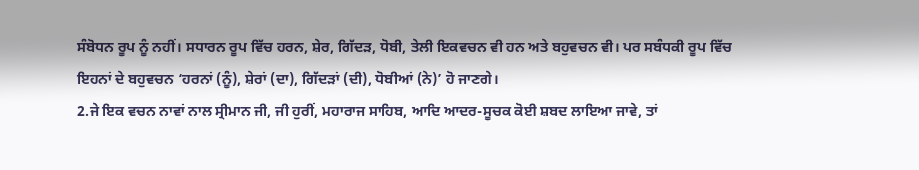ਸੰਬੋਧਨ ਰੂਪ ਨੂੰ ਨਹੀਂ। ਸਧਾਰਨ ਰੂਪ ਵਿੱਚ ਹਰਨ, ਸ਼ੇਰ, ਗਿੱਦੜ, ਧੋਬੀ, ਤੇਲੀ ਇਕਵਚਨ ਵੀ ਹਨ ਅਤੇ ਬਹੁਵਚਨ ਵੀ। ਪਰ ਸਬੰਧਕੀ ਰੂਪ ਵਿੱਚ ਇਹਨਾਂ ਦੇ ਬਹੁਵਚਨ ‘ਹਰਨਾਂ (ਨੂੰ), ਸ਼ੇਰਾਂ (ਦਾ), ਗਿੱਦੜਾਂ (ਦੀ), ਧੋਬੀਆਂ (ਨੇ)’ ਹੋ ਜਾਣਗੇ।
2.ਜੇ ਇਕ ਵਚਨ ਨਾਵਾਂ ਨਾਲ ਸ੍ਰੀਮਾਨ ਜੀ, ਜੀ ਹੁਰੀਂ, ਮਹਾਰਾਜ ਸਾਹਿਬ, ਆਦਿ ਆਦਰ-ਸੂਚਕ ਕੋਈ ਸ਼ਬਦ ਲਾਇਆ ਜਾਵੇ, ਤਾਂ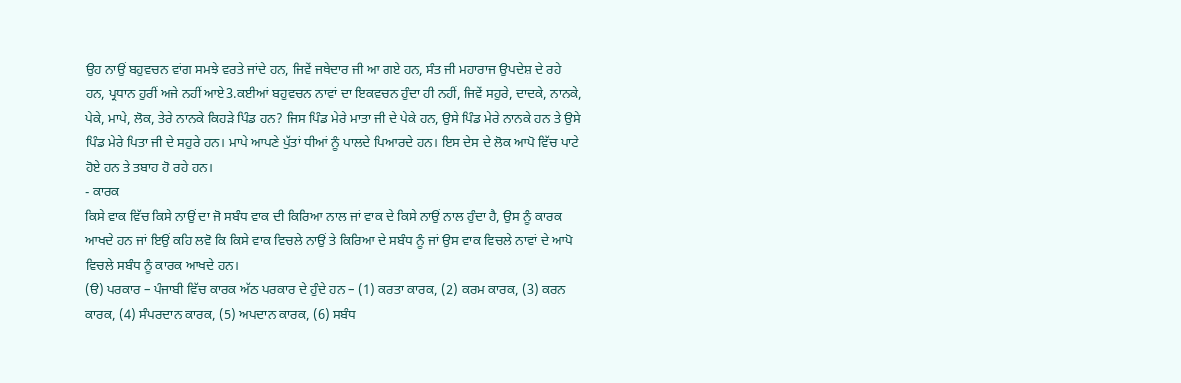ਉਹ ਨਾਉਂ ਬਹੁਵਚਨ ਵਾਂਗ ਸਮਝੇ ਵਰਤੇ ਜਾਂਦੇ ਹਨ, ਜਿਵੇਂ ਜਥੇਦਾਰ ਜੀ ਆ ਗਏ ਹਨ, ਸੰਤ ਜੀ ਮਹਾਰਾਜ ਉਪਦੇਸ਼ ਦੇ ਰਹੇ ਹਨ, ਪ੍ਰਧਾਨ ਹੁਰੀਂ ਅਜੇ ਨਹੀਂ ਆਏ3.ਕਈਆਂ ਬਹੁਵਚਨ ਨਾਵਾਂ ਦਾ ਇਕਵਚਨ ਹੁੰਦਾ ਹੀ ਨਹੀਂ, ਜਿਵੇਂ ਸਹੁਰੇ, ਦਾਦਕੇ, ਨਾਨਕੇ, ਪੇਕੇ, ਮਾਪੇ, ਲੋਕ, ਤੇਰੇ ਨਾਨਕੇ ਕਿਹੜੇ ਪਿੰਡ ਹਨ? ਜਿਸ ਪਿੰਡ ਮੇਰੇ ਮਾਤਾ ਜੀ ਦੇ ਪੇਕੇ ਹਨ, ਉਸੇ ਪਿੰਡ ਮੇਰੇ ਨਾਨਕੇ ਹਨ ਤੇ ਉਸੇ ਪਿੰਡ ਮੇਰੇ ਪਿਤਾ ਜੀ ਦੇ ਸਹੁਰੇ ਹਨ। ਮਾਪੇ ਆਪਣੇ ਪੁੱਤਾਂ ਧੀਆਂ ਨੂੰ ਪਾਲਦੇ ਪਿਆਰਦੇ ਹਨ। ਇਸ ਦੇਸ ਦੇ ਲੋਕ ਆਪੋ ਵਿੱਚ ਪਾਟੇ ਹੋਏ ਹਨ ਤੇ ਤਬਾਹ ਹੋ ਰਹੇ ਹਨ।
- ਕਾਰਕ
ਕਿਸੇ ਵਾਕ ਵਿੱਚ ਕਿਸੇ ਨਾਉਂ ਦਾ ਜੋ ਸਬੰਧ ਵਾਕ ਦੀ ਕਿਰਿਆ ਨਾਲ ਜਾਂ ਵਾਕ ਦੇ ਕਿਸੇ ਨਾਉਂ ਨਾਲ ਹੁੰਦਾ ਹੈ, ਉਸ ਨੂੰ ਕਾਰਕ ਆਖਦੇ ਹਨ ਜਾਂ ਇਉਂ ਕਹਿ ਲਵੋ ਕਿ ਕਿਸੇ ਵਾਕ ਵਿਚਲੇ ਨਾਉਂ ਤੇ ਕਿਰਿਆ ਦੇ ਸਬੰਧ ਨੂੰ ਜਾਂ ਉਸ ਵਾਕ ਵਿਚਲੇ ਨਾਵਾਂ ਦੇ ਆਪੋ ਵਿਚਲੇ ਸਬੰਧ ਨੂੰ ਕਾਰਕ ਆਖਦੇ ਹਨ।
(ੳ) ਪਰਕਾਰ – ਪੰਜਾਬੀ ਵਿੱਚ ਕਾਰਕ ਅੱਠ ਪਰਕਾਰ ਦੇ ਹੁੰਦੇ ਹਨ – (1) ਕਰਤਾ ਕਾਰਕ, (2) ਕਰਮ ਕਾਰਕ, (3) ਕਰਨ ਕਾਰਕ, (4) ਸੰਪਰਦਾਨ ਕਾਰਕ, (5) ਅਪਦਾਨ ਕਾਰਕ, (6) ਸਬੰਧ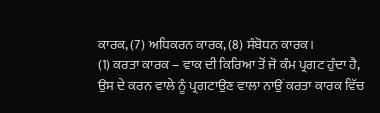ਕਾਰਕ, (7) ਅਧਿਕਰਨ ਕਾਰਕ, (8) ਸੰਬੋਧਨ ਕਾਰਕ।
(1) ਕਰਤਾ ਕਾਰਕ – ਵਾਕ ਦੀ ਕਿਰਿਆ ਤੋਂ ਜੋ ਕੰਮ ਪ੍ਰਗਟ ਹੁੰਦਾ ਹੈ, ਉਸ ਦੇ ਕਰਨ ਵਾਲੇ ਨੂੰ ਪ੍ਰਗਟਾਉਣ ਵਾਲਾ ਨਾਉਂ ਕਰਤਾ ਕਾਰਕ ਵਿੱਚ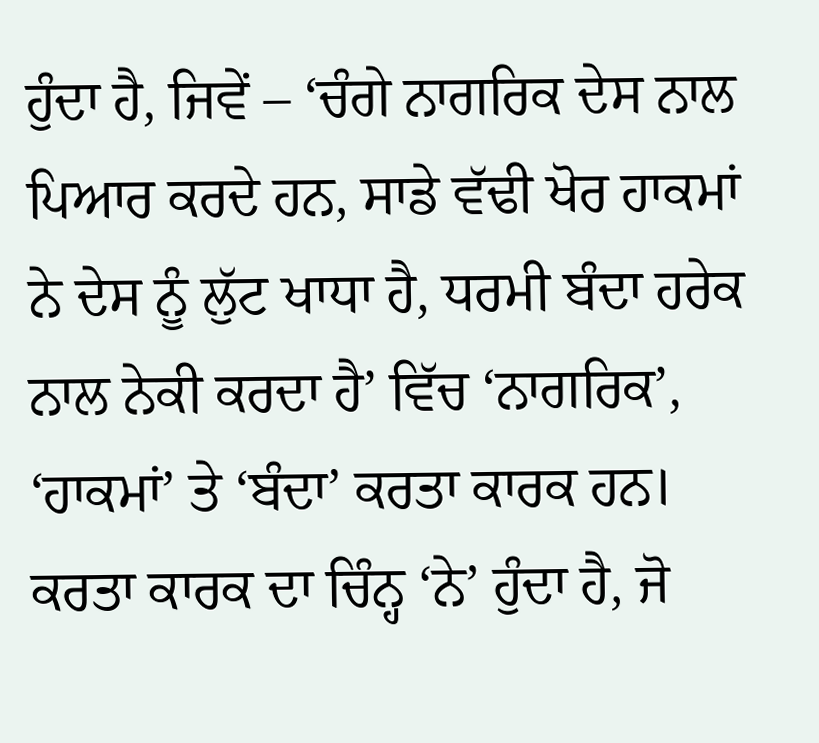ਹੁੰਦਾ ਹੈ, ਜਿਵੇਂ – ‘ਚੰਗੇ ਨਾਗਰਿਕ ਦੇਸ ਨਾਲ ਪਿਆਰ ਕਰਦੇ ਹਨ, ਸਾਡੇ ਵੱਢੀ ਖੋਰ ਹਾਕਮਾਂ ਨੇ ਦੇਸ ਨੂੰ ਲੁੱਟ ਖਾਧਾ ਹੈ, ਧਰਮੀ ਬੰਦਾ ਹਰੇਕ ਨਾਲ ਨੇਕੀ ਕਰਦਾ ਹੈ’ ਵਿੱਚ ‘ਨਾਗਰਿਕ’, ‘ਹਾਕਮਾਂ’ ਤੇ ‘ਬੰਦਾ’ ਕਰਤਾ ਕਾਰਕ ਹਨ।
ਕਰਤਾ ਕਾਰਕ ਦਾ ਚਿੰਨ੍ਹ ‘ਨੇ’ ਹੁੰਦਾ ਹੈ, ਜੋ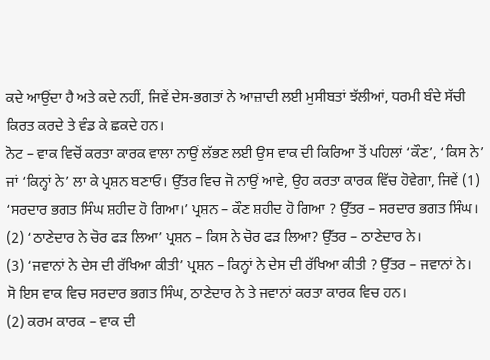ਕਦੇ ਆਉਂਦਾ ਹੈ ਅਤੇ ਕਦੇ ਨਹੀਂ, ਜਿਵੇਂ ਦੇਸ-ਭਗਤਾਂ ਨੇ ਆਜ਼ਾਦੀ ਲਈ ਮੁਸੀਬਤਾਂ ਝੱਲੀਆਂ, ਧਰਮੀ ਬੰਦੇ ਸੱਚੀ ਕਿਰਤ ਕਰਦੇ ਤੇ ਵੰਡ ਕੇ ਛਕਦੇ ਹਨ।
ਨੋਟ – ਵਾਕ ਵਿਚੋਂ ਕਰਤਾ ਕਾਰਕ ਵਾਲਾ ਨਾਉਂ ਲੱਭਣ ਲਈ ਉਸ ਵਾਕ ਦੀ ਕਿਰਿਆ ਤੋਂ ਪਹਿਲਾਂ ‘ਕੌਣ’, ‘ਕਿਸ ਨੇ’ ਜਾਂ ‘ਕਿਨ੍ਹਾਂ ਨੇ’ ਲਾ ਕੇ ਪ੍ਰਸ਼ਨ ਬਣਾਓ। ਉੱਤਰ ਵਿਚ ਜੋ ਨਾਉਂ ਆਵੇ, ਉਹ ਕਰਤਾ ਕਾਰਕ ਵਿੱਚ ਹੋਵੇਗਾ, ਜਿਵੇਂ (1) ‘ਸਰਦਾਰ ਭਗਤ ਸਿੰਘ ਸ਼ਹੀਦ ਹੋ ਗਿਆ।’ ਪ੍ਰਸ਼ਨ – ਕੌਣ ਸ਼ਹੀਦ ਹੋ ਗਿਆ ? ਉੱਤਰ – ਸਰਦਾਰ ਭਗਤ ਸਿੰਘ।
(2) ‘ਠਾਣੇਦਾਰ ਨੇ ਚੋਰ ਫੜ ਲਿਆ’ ਪ੍ਰਸ਼ਨ – ਕਿਸ ਨੇ ਚੋਰ ਫੜ ਲਿਆ? ਉੱਤਰ – ਠਾਣੇਦਾਰ ਨੇ।
(3) ‘ਜਵਾਨਾਂ ਨੇ ਦੇਸ ਦੀ ਰੱਖਿਆ ਕੀਤੀ’ ਪ੍ਰਸ਼ਨ – ਕਿਨ੍ਹਾਂ ਨੇ ਦੇਸ ਦੀ ਰੱਖਿਆ ਕੀਤੀ ? ਉੱਤਰ – ਜਵਾਨਾਂ ਨੇ।
ਸੋ ਇਸ ਵਾਕ ਵਿਚ ਸਰਦਾਰ ਭਗਤ ਸਿੰਘ, ਠਾਣੇਦਾਰ ਨੇ ਤੇ ਜਵਾਨਾਂ ਕਰਤਾ ਕਾਰਕ ਵਿਚ ਹਨ।
(2) ਕਰਮ ਕਾਰਕ – ਵਾਕ ਦੀ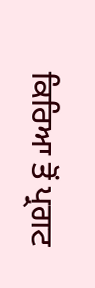ਕਿਰਿਆ ਤੋਂ ਪ੍ਰਗਟ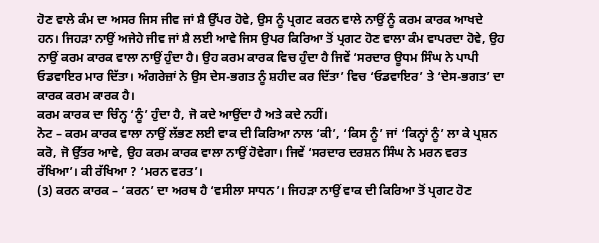ਹੋਣ ਵਾਲੇ ਕੰਮ ਦਾ ਅਸਰ ਜਿਸ ਜੀਵ ਜਾਂ ਸ਼ੈ ਉੱਪਰ ਹੋਵੇ, ਉਸ ਨੂੰ ਪ੍ਰਗਟ ਕਰਨ ਵਾਲੇ ਨਾਉਂ ਨੂੰ ਕਰਮ ਕਾਰਕ ਆਖਦੇ ਹਨ। ਜਿਹੜਾ ਨਾਉਂ ਅਜੇਹੇ ਜੀਵ ਜਾਂ ਸ਼ੈ ਲਈ ਆਵੇ ਜਿਸ ਉਪਰ ਕਿਰਿਆ ਤੋਂ ਪ੍ਰਗਟ ਹੋਣ ਵਾਲਾ ਕੰਮ ਵਾਪਰਦਾ ਹੋਵੇ, ਉਹ ਨਾਉਂ ਕਰਮ ਕਾਰਕ ਵਾਲਾ ਨਾਉਂ ਹੁੰਦਾ ਹੈ। ਉਹ ਕਰਮ ਕਾਰਕ ਵਿਚ ਹੁੰਦਾ ਹੈ ਜਿਵੇਂ ‘ਸਰਦਾਰ ਊਧਮ ਸਿੰਘ ਨੇ ਪਾਪੀ ਓਡਵਾਇਰ ਮਾਰ ਦਿੱਤਾ। ਅੰਗਰੇਜ਼ਾਂ ਨੇ ਉਸ ਦੇਸ-ਭਗਤ ਨੂੰ ਸ਼ਹੀਦ ਕਰ ਦਿੱਤਾ’ ਵਿਚ ‘ਓਡਵਾਇਰ’ ਤੇ ‘ਦੇਸ-ਭਗਤ’ ਦਾ ਕਾਰਕ ਕਰਮ ਕਾਰਕ ਹੈ।
ਕਰਮ ਕਾਰਕ ਦਾ ਚਿੰਨ੍ਹ ‘ਨੂੰ’ ਹੁੰਦਾ ਹੈ, ਜੋ ਕਦੇ ਆਉਂਦਾ ਹੈ ਅਤੇ ਕਦੇ ਨਹੀਂ।
ਨੋਟ – ਕਰਮ ਕਾਰਕ ਵਾਲਾ ਨਾਉਂ ਲੱਭਣ ਲਈ ਵਾਕ ਦੀ ਕਿਰਿਆ ਨਾਲ ‘ਕੀ’, ‘ਕਿਸ ਨੂੰ’ ਜਾਂ ‘ਕਿਨ੍ਹਾਂ ਨੂੰ’ ਲਾ ਕੇ ਪ੍ਰਸ਼ਨ ਕਰੋ, ਜੋ ਉੱਤਰ ਆਵੇ, ਉਹ ਕਰਮ ਕਾਰਕ ਵਾਲਾ ਨਾਉਂ ਹੋਵੇਗਾ। ਜਿਵੇਂ ‘ਸਰਦਾਰ ਦਰਸ਼ਨ ਸਿੰਘ ਨੇ ਮਰਨ ਵਰਤ ਰੱਖਿਆ’। ਕੀ ਰੱਖਿਆ ? ‘ਮਰਨ ਵਰਤ’।
(3) ਕਰਨ ਕਾਰਕ – ‘ਕਰਨ’ ਦਾ ਅਰਥ ਹੈ ‘ਵਸੀਲਾ ਸਾਧਨ’। ਜਿਹੜਾ ਨਾਉਂ ਵਾਕ ਦੀ ਕਿਰਿਆ ਤੋਂ ਪ੍ਰਗਟ ਹੋਣ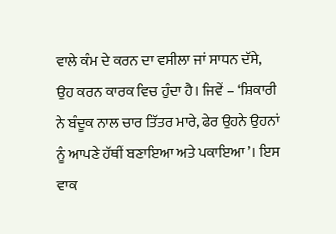ਵਾਲੇ ਕੰਮ ਦੇ ਕਰਨ ਦਾ ਵਸੀਲਾ ਜਾਂ ਸਾਧਨ ਦੱਸੇ, ਉਹ ਕਰਨ ਕਾਰਕ ਵਿਚ ਹੁੰਦਾ ਹੈ। ਜਿਵੇਂ – ‘ਸ਼ਿਕਾਰੀ ਨੇ ਬੰਦੂਕ ਨਾਲ ਚਾਰ ਤਿੱਤਰ ਮਾਰੇ, ਫੇਰ ਉਹਨੇ ਉਹਨਾਂ ਨੂੰ ਆਪਣੇ ਹੱਥੀਂ ਬਣਾਇਆ ਅਤੇ ਪਕਾਇਆ’। ਇਸ ਵਾਕ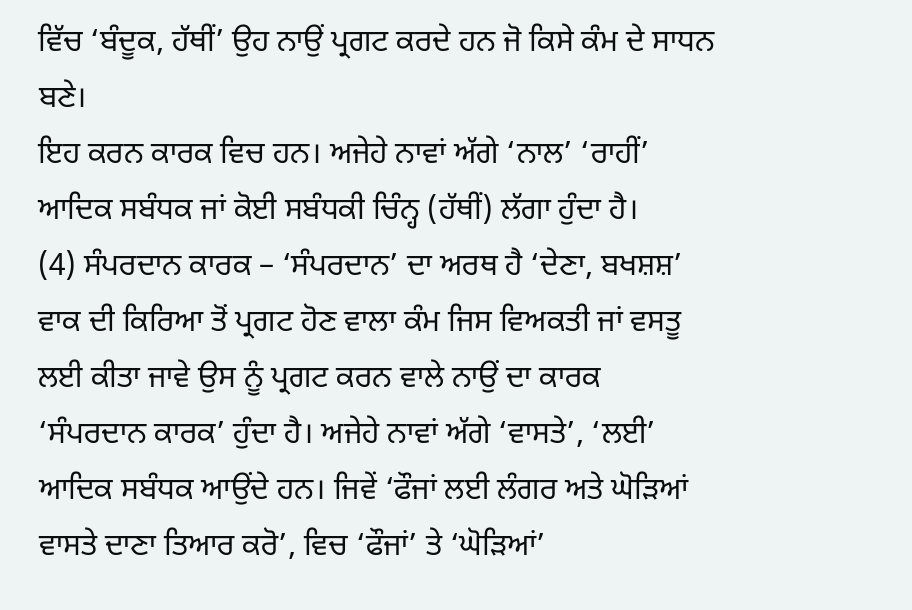ਵਿੱਚ ‘ਬੰਦੂਕ, ਹੱਥੀਂ’ ਉਹ ਨਾਉਂ ਪ੍ਰਗਟ ਕਰਦੇ ਹਨ ਜੋ ਕਿਸੇ ਕੰਮ ਦੇ ਸਾਧਨ ਬਣੇ।
ਇਹ ਕਰਨ ਕਾਰਕ ਵਿਚ ਹਨ। ਅਜੇਹੇ ਨਾਵਾਂ ਅੱਗੇ ‘ਨਾਲ’ ‘ਰਾਹੀਂ’ ਆਦਿਕ ਸਬੰਧਕ ਜਾਂ ਕੋਈ ਸਬੰਧਕੀ ਚਿੰਨ੍ਹ (ਹੱਥੀਂ) ਲੱਗਾ ਹੁੰਦਾ ਹੈ।
(4) ਸੰਪਰਦਾਨ ਕਾਰਕ – ‘ਸੰਪਰਦਾਨ’ ਦਾ ਅਰਥ ਹੈ ‘ਦੇਣਾ, ਬਖਸ਼ਸ਼’ ਵਾਕ ਦੀ ਕਿਰਿਆ ਤੋਂ ਪ੍ਰਗਟ ਹੋਣ ਵਾਲਾ ਕੰਮ ਜਿਸ ਵਿਅਕਤੀ ਜਾਂ ਵਸਤੂ ਲਈ ਕੀਤਾ ਜਾਵੇ ਉਸ ਨੂੰ ਪ੍ਰਗਟ ਕਰਨ ਵਾਲੇ ਨਾਉਂ ਦਾ ਕਾਰਕ ‘ਸੰਪਰਦਾਨ ਕਾਰਕ’ ਹੁੰਦਾ ਹੈ। ਅਜੇਹੇ ਨਾਵਾਂ ਅੱਗੇ ‘ਵਾਸਤੇ’, ‘ਲਈ’ ਆਦਿਕ ਸਬੰਧਕ ਆਉਂਦੇ ਹਨ। ਜਿਵੇਂ ‘ਫੌਜਾਂ ਲਈ ਲੰਗਰ ਅਤੇ ਘੋੜਿਆਂ ਵਾਸਤੇ ਦਾਣਾ ਤਿਆਰ ਕਰੋ’, ਵਿਚ ‘ਫੌਜਾਂ’ ਤੇ ‘ਘੋੜਿਆਂ’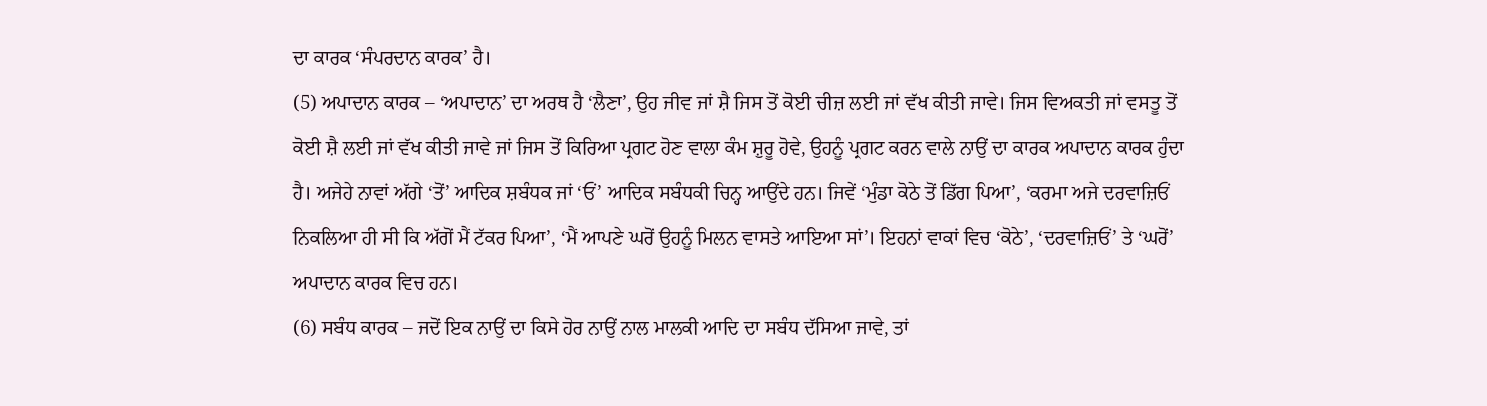ਦਾ ਕਾਰਕ ‘ਸੰਪਰਦਾਨ ਕਾਰਕ’ ਹੈ।
(5) ਅਪਾਦਾਨ ਕਾਰਕ – ‘ਅਪਾਦਾਨ’ ਦਾ ਅਰਥ ਹੈ ‘ਲੈਣਾ’, ਉਹ ਜੀਵ ਜਾਂ ਸ਼ੈ ਜਿਸ ਤੋਂ ਕੋਈ ਚੀਜ਼ ਲਈ ਜਾਂ ਵੱਖ ਕੀਤੀ ਜਾਵੇ। ਜਿਸ ਵਿਅਕਤੀ ਜਾਂ ਵਸਤੂ ਤੋਂ ਕੋਈ ਸ਼ੈ ਲਈ ਜਾਂ ਵੱਖ ਕੀਤੀ ਜਾਵੇ ਜਾਂ ਜਿਸ ਤੋਂ ਕਿਰਿਆ ਪ੍ਰਗਟ ਹੋਣ ਵਾਲਾ ਕੰਮ ਸ਼ੁਰੂ ਹੋਵੇ, ਉਹਨੂੰ ਪ੍ਰਗਟ ਕਰਨ ਵਾਲੇ ਨਾਉਂ ਦਾ ਕਾਰਕ ਅਪਾਦਾਨ ਕਾਰਕ ਹੁੰਦਾ ਹੈ। ਅਜੇਹੇ ਨਾਵਾਂ ਅੱਗੇ ‘ਤੋਂ’ ਆਦਿਕ ਸ਼ਬੰਧਕ ਜਾਂ ‘ਓਂ’ ਆਦਿਕ ਸਬੰਧਕੀ ਚਿਨ੍ਹ ਆਉਂਦੇ ਹਨ। ਜਿਵੇਂ ‘ਮੁੰਡਾ ਕੋਠੇ ਤੋਂ ਡਿੱਗ ਪਿਆ’, ‘ਕਰਮਾ ਅਜੇ ਦਰਵਾਜ਼ਿਓਂ ਨਿਕਲਿਆ ਹੀ ਸੀ ਕਿ ਅੱਗੋਂ ਮੈਂ ਟੱਕਰ ਪਿਆ’, ‘ਮੈਂ ਆਪਣੇ ਘਰੋਂ ਉਹਨੂੰ ਮਿਲਨ ਵਾਸਤੇ ਆਇਆ ਸਾਂ’। ਇਹਨਾਂ ਵਾਕਾਂ ਵਿਚ ‘ਕੋਠੇ’, ‘ਦਰਵਾਜ਼ਿਓਂ’ ਤੇ ‘ਘਰੋਂ’ ਅਪਾਦਾਨ ਕਾਰਕ ਵਿਚ ਹਨ।
(6) ਸਬੰਧ ਕਾਰਕ – ਜਦੋਂ ਇਕ ਨਾਉਂ ਦਾ ਕਿਸੇ ਹੋਰ ਨਾਉਂ ਨਾਲ ਮਾਲਕੀ ਆਦਿ ਦਾ ਸਬੰਧ ਦੱਸਿਆ ਜਾਵੇ, ਤਾਂ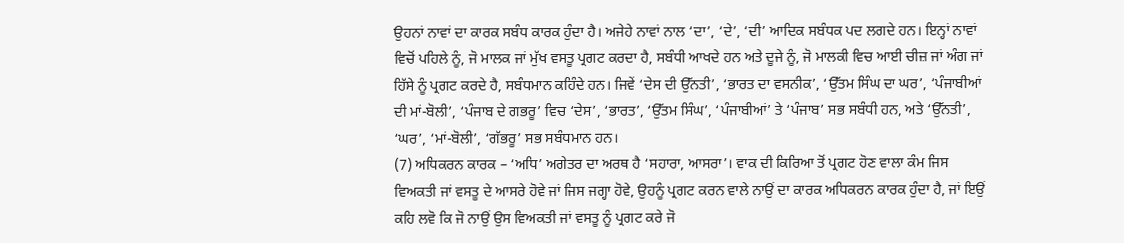ਉਹਨਾਂ ਨਾਵਾਂ ਦਾ ਕਾਰਕ ਸਬੰਧ ਕਾਰਕ ਹੁੰਦਾ ਹੈ। ਅਜੇਹੇ ਨਾਵਾਂ ਨਾਲ ‘ਦਾ’, ‘ਦੇ’, ‘ਦੀ’ ਆਦਿਕ ਸਬੰਧਕ ਪਦ ਲਗਦੇ ਹਨ। ਇਨ੍ਹਾਂ ਨਾਵਾਂ ਵਿਚੋਂ ਪਹਿਲੇ ਨੂੰ, ਜੋ ਮਾਲਕ ਜਾਂ ਮੁੱਖ ਵਸਤੂ ਪ੍ਰਗਟ ਕਰਦਾ ਹੈ, ਸਬੰਧੀ ਆਖਦੇ ਹਨ ਅਤੇ ਦੂਜੇ ਨੂੰ, ਜੋ ਮਾਲਕੀ ਵਿਚ ਆਈ ਚੀਜ਼ ਜਾਂ ਅੰਗ ਜਾਂ ਹਿੱਸੇ ਨੂੰ ਪ੍ਰਗਟ ਕਰਦੇ ਹੈ, ਸਬੰਧਮਾਨ ਕਹਿੰਦੇ ਹਨ। ਜਿਵੇਂ ‘ਦੇਸ ਦੀ ਉੱਨਤੀ’, ‘ਭਾਰਤ ਦਾ ਵਸਨੀਕ’, ‘ਉੱਤਮ ਸਿੰਘ ਦਾ ਘਰ’, ‘ਪੰਜਾਬੀਆਂ ਦੀ ਮਾਂ-ਬੋਲੀ’, ‘ਪੰਜਾਬ ਦੇ ਗਭਰੂ’ ਵਿਚ ‘ਦੇਸ’, ‘ਭਾਰਤ’, ‘ਉੱਤਮ ਸਿੰਘ’, ‘ਪੰਜਾਬੀਆਂ’ ਤੇ ‘ਪੰਜਾਬ’ ਸਭ ਸਬੰਧੀ ਹਨ, ਅਤੇ ‘ਉੱਨਤੀ’, ‘ਘਰ’, ‘ਮਾਂ-ਬੋਲੀ’, ‘ਗੱਭਰੂ’ ਸਭ ਸਬੰਧਮਾਨ ਹਨ।
(7) ਅਧਿਕਰਨ ਕਾਰਕ – ‘ਅਧਿ’ ਅਗੇਤਰ ਦਾ ਅਰਥ ਹੈ ‘ਸਹਾਰਾ, ਆਸਰਾ’। ਵਾਕ ਦੀ ਕਿਰਿਆ ਤੋਂ ਪ੍ਰਗਟ ਹੋਣ ਵਾਲਾ ਕੰਮ ਜਿਸ ਵਿਅਕਤੀ ਜਾਂ ਵਸਤੂ ਦੇ ਆਸਰੇ ਹੋਵੇ ਜਾਂ ਜਿਸ ਜਗ੍ਹਾ ਹੋਵੇ, ਉਹਨੂੰ ਪ੍ਰਗਟ ਕਰਨ ਵਾਲੇ ਨਾਉਂ ਦਾ ਕਾਰਕ ਅਧਿਕਰਨ ਕਾਰਕ ਹੁੰਦਾ ਹੈ, ਜਾਂ ਇਉਂ ਕਹਿ ਲਵੋ ਕਿ ਜੋ ਨਾਉਂ ਉਸ ਵਿਅਕਤੀ ਜਾਂ ਵਸਤੂ ਨੂੰ ਪ੍ਰਗਟ ਕਰੇ ਜੋ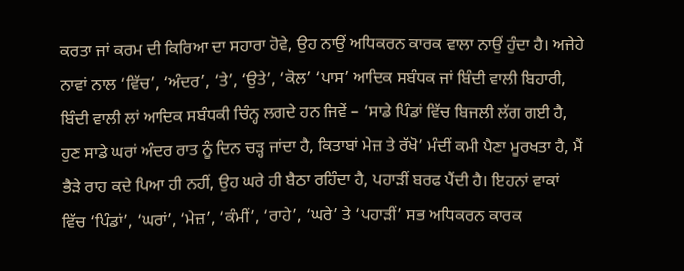ਕਰਤਾ ਜਾਂ ਕਰਮ ਦੀ ਕਿਰਿਆ ਦਾ ਸਹਾਰਾ ਹੋਵੇ, ਉਹ ਨਾਉਂ ਅਧਿਕਰਨ ਕਾਰਕ ਵਾਲਾ ਨਾਉਂ ਹੁੰਦਾ ਹੈ। ਅਜੇਹੇ ਨਾਵਾਂ ਨਾਲ ‘ਵਿੱਚ’, ‘ਅੰਦਰ’, ‘ਤੇ’, ‘ਉਤੇ’, ‘ਕੋਲ’ ‘ਪਾਸ’ ਆਦਿਕ ਸਬੰਧਕ ਜਾਂ ਬਿੰਦੀ ਵਾਲੀ ਬਿਹਾਰੀ, ਬਿੰਦੀ ਵਾਲੀ ਲਾਂ ਆਦਿਕ ਸਬੰਧਕੀ ਚਿੰਨ੍ਹ ਲਗਦੇ ਹਨ ਜਿਵੇਂ – ‘ਸਾਡੇ ਪਿੰਡਾਂ ਵਿੱਚ ਬਿਜਲੀ ਲੱਗ ਗਈ ਹੈ, ਹੁਣ ਸਾਡੇ ਘਰਾਂ ਅੰਦਰ ਰਾਤ ਨੂੰ ਦਿਨ ਚੜ੍ਹ ਜਾਂਦਾ ਹੈ, ਕਿਤਾਬਾਂ ਮੇਜ਼ ਤੇ ਰੱਖੋ’ ਮੰਦੀਂ ਕਮੀ ਪੈਣਾ ਮੂਰਖਤਾ ਹੈ, ਮੈਂ ਭੈੜੇ ਰਾਹ ਕਦੇ ਪਿਆ ਹੀ ਨਹੀਂ, ਉਹ ਘਰੇ ਹੀ ਬੈਠਾ ਰਹਿੰਦਾ ਹੈ, ਪਹਾੜੀਂ ਬਰਫ ਪੈਂਦੀ ਹੈ। ਇਹਨਾਂ ਵਾਕਾਂ ਵਿੱਚ ‘ਪਿੰਡਾਂ’, ‘ਘਰਾਂ’, ‘ਮੇਜ਼’, ‘ਕੰਮੀਂ’, ‘ਰਾਹੇ’, ‘ਘਰੇ’ ਤੇ ‘ਪਹਾੜੀਂ’ ਸਭ ਅਧਿਕਰਨ ਕਾਰਕ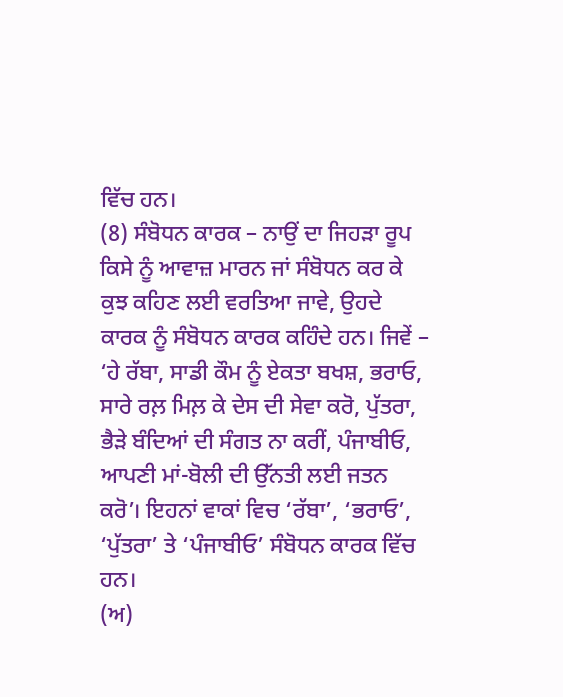ਵਿੱਚ ਹਨ।
(8) ਸੰਬੋਧਨ ਕਾਰਕ – ਨਾਉਂ ਦਾ ਜਿਹੜਾ ਰੂਪ ਕਿਸੇ ਨੂੰ ਆਵਾਜ਼ ਮਾਰਨ ਜਾਂ ਸੰਬੋਧਨ ਕਰ ਕੇ ਕੁਝ ਕਹਿਣ ਲਈ ਵਰਤਿਆ ਜਾਵੇ, ਉਹਦੇ ਕਾਰਕ ਨੂੰ ਸੰਬੋਧਨ ਕਾਰਕ ਕਹਿੰਦੇ ਹਨ। ਜਿਵੇਂ – ‘ਹੇ ਰੱਬਾ, ਸਾਡੀ ਕੌਮ ਨੂੰ ਏਕਤਾ ਬਖਸ਼, ਭਰਾਓ, ਸਾਰੇ ਰਲ਼ ਮਿਲ਼ ਕੇ ਦੇਸ ਦੀ ਸੇਵਾ ਕਰੋ, ਪੁੱਤਰਾ, ਭੈੜੇ ਬੰਦਿਆਂ ਦੀ ਸੰਗਤ ਨਾ ਕਰੀਂ, ਪੰਜਾਬੀਓ, ਆਪਣੀ ਮਾਂ-ਬੋਲੀ ਦੀ ਉੱਨਤੀ ਲਈ ਜਤਨ ਕਰੋ’। ਇਹਨਾਂ ਵਾਕਾਂ ਵਿਚ ‘ਰੱਬਾ’, ‘ਭਰਾਓ’, ‘ਪੁੱਤਰਾ’ ਤੇ ‘ਪੰਜਾਬੀਓ’ ਸੰਬੋਧਨ ਕਾਰਕ ਵਿੱਚ ਹਨ।
(ਅ)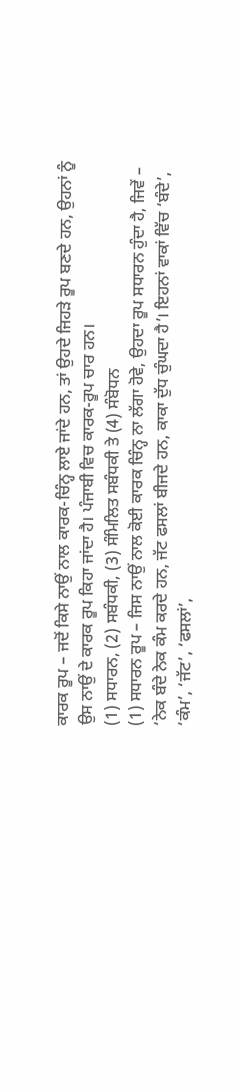ਕਾਰਕ ਰੂਪ – ਜਦੋਂ ਕਿਸੇ ਨਾਉਂ ਨਾਲ ਕਾਰਕ-ਚਿੰਨ੍ਹ ਲਾਏ ਜਾਂਦੇ ਹਨ, ਤਾਂ ਉਹਦੇ ਜਿਹੜੇ ਰੂਪ ਬਣਦੇ ਹਨ, ਉਹਨਾਂ ਨੂੰ ਉਸ ਨਾਉਂ ਦੇ ਕਾਰਕ ਰੂਪ ਕਿਹਾ ਜਾਂਦਾ ਹੈ। ਪੰਜਾਬੀ ਵਿਚ ਕਾਰਕ-ਰੂਪ ਚਾਰ ਹਨ।
(1) ਸਧਾਰਨ, (2) ਸਬੰਧਕੀ, (3) ਸੰਮਿਲਿਤ ਸਬੰਧਕੀ ਤੇ (4) ਸੰਬੋਧਨ
(1) ਸਧਾਰਨ ਰੂਪ – ਜਿਸ ਨਾਉਂ ਨਾਲ ਕੋਈ ਕਾਰਕ ਚਿੰਨ੍ਹ ਨਾ ਲੱਗਾ ਹੋਵੇ, ਉਹਦਾ ਰੂਪ ਸਧਾਰਨ ਹੁੰਦਾ ਹੈ, ਜਿਵੇਂ – ‘ਨੇਕ ਬੰਦੇ ਨੇਕ ਕੰਮ ਕਰਦੇ ਹਨ, ਜੱਟ ਫਸਲਾਂ ਬੀਜਦੇ ਹਨ, ਕਾਕਾ ਦੁੱਧ ਚੁੰਘਦਾ ਹੈ’। ਇਹਨਾਂ ਵਾਕਾਂ ਵਿੱਚ ‘ਬੰਦੇ’, ‘ਕੰਮ’, ‘ਜੱਟ’, ‘ਫਸਲਾਂ’,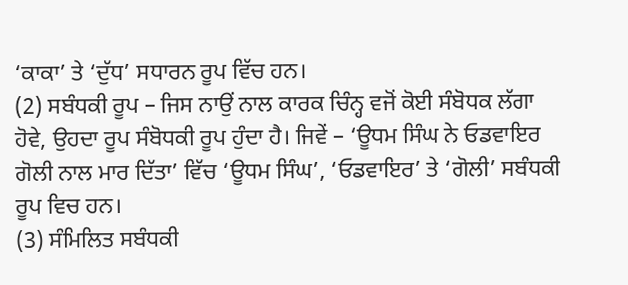‘ਕਾਕਾ’ ਤੇ ‘ਦੁੱਧ’ ਸਧਾਰਨ ਰੂਪ ਵਿੱਚ ਹਨ।
(2) ਸਬੰਧਕੀ ਰੂਪ – ਜਿਸ ਨਾਉਂ ਨਾਲ ਕਾਰਕ ਚਿੰਨ੍ਹ ਵਜੋਂ ਕੋਈ ਸੰਬੋਧਕ ਲੱਗਾ ਹੋਵੇ, ਉਹਦਾ ਰੂਪ ਸੰਬੋਧਕੀ ਰੂਪ ਹੁੰਦਾ ਹੈ। ਜਿਵੇਂ – ‘ਊਧਮ ਸਿੰਘ ਨੇ ਓਡਵਾਇਰ ਗੋਲੀ ਨਾਲ ਮਾਰ ਦਿੱਤਾ’ ਵਿੱਚ ‘ਊਧਮ ਸਿੰਘ’, ‘ਓਡਵਾਇਰ’ ਤੇ ‘ਗੋਲੀ’ ਸਬੰਧਕੀ ਰੂਪ ਵਿਚ ਹਨ।
(3) ਸੰਮਿਲਿਤ ਸਬੰਧਕੀ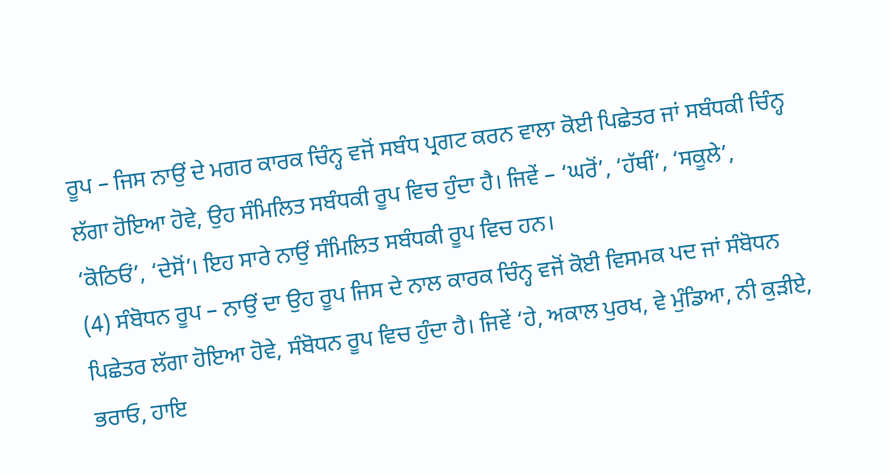ਰੂਪ – ਜਿਸ ਨਾਉਂ ਦੇ ਮਗਰ ਕਾਰਕ ਚਿੰਨ੍ਹ ਵਜੋਂ ਸਬੰਧ ਪ੍ਰਗਟ ਕਰਨ ਵਾਲਾ ਕੋਈ ਪਿਛੇਤਰ ਜਾਂ ਸਬੰਧਕੀ ਚਿੰਨ੍ਹ ਲੱਗਾ ਹੋਇਆ ਹੋਵੇ, ਉਹ ਸੰਮਿਲਿਤ ਸਬੰਧਕੀ ਰੂਪ ਵਿਚ ਹੁੰਦਾ ਹੈ। ਜਿਵੇਂ – ‘ਘਰੋਂ’, ‘ਹੱਥੀਂ’, ‘ਸਕੂਲੇ’, ‘ਕੋਠਿਓਂ’, ‘ਦੇਸੋਂ’। ਇਹ ਸਾਰੇ ਨਾਉਂ ਸੰਮਿਲਿਤ ਸਬੰਧਕੀ ਰੂਪ ਵਿਚ ਹਨ।
(4) ਸੰਬੋਧਨ ਰੂਪ – ਨਾਉਂ ਦਾ ਉਹ ਰੂਪ ਜਿਸ ਦੇ ਨਾਲ ਕਾਰਕ ਚਿੰਨ੍ਹ ਵਜੋਂ ਕੋਈ ਵਿਸਮਕ ਪਦ ਜਾਂ ਸੰਬੋਧਨ ਪਿਛੇਤਰ ਲੱਗਾ ਹੋਇਆ ਹੋਵੇ, ਸੰਬੋਧਨ ਰੂਪ ਵਿਚ ਹੁੰਦਾ ਹੈ। ਜਿਵੇਂ ‘ਹੇ, ਅਕਾਲ ਪੁਰਖ, ਵੇ ਮੁੰਡਿਆ, ਨੀ ਕੁੜੀਏ, ਭਰਾਓ, ਹਾਇ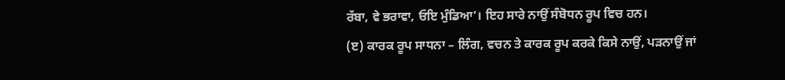ਰੱਬਾ, ਵੇ ਭਰਾਵਾ, ਓਇ ਮੁੰਡਿਆ’। ਇਹ ਸਾਰੇ ਨਾਉਂ ਸੰਬੋਧਨ ਰੂਪ ਵਿਚ ਹਨ।
(ੲ) ਕਾਰਕ ਰੂਪ ਸਾਧਨਾ – ਲਿੰਗ, ਵਚਨ ਤੇ ਕਾਰਕ ਰੂਪ ਕਰਕੇ ਕਿਸੇ ਨਾਉਂ, ਪੜਨਾਉਂ ਜਾਂ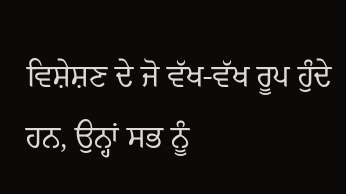ਵਿਸ਼ੇਸ਼ਣ ਦੇ ਜੋ ਵੱਖ-ਵੱਖ ਰੂਪ ਹੁੰਦੇ ਹਨ, ਉਨ੍ਹਾਂ ਸਭ ਨੂੰ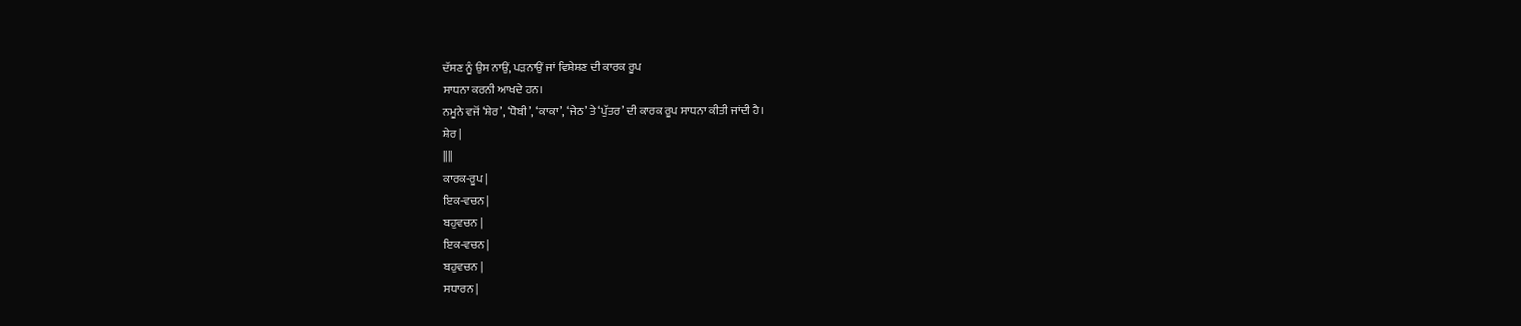ਦੱਸਣ ਨੂੰ ਉਸ ਨਾਉਂ, ਪੜਨਾਉਂ ਜਾਂ ਵਿਸ਼ੇਸ਼ਣ ਦੀ ਕਾਰਕ ਰੂਪ
ਸਾਧਨਾ ਕਰਨੀ ਆਖਦੇ ਹਨ।
ਨਮੂਨੇ ਵਜੋਂ ‘ਸ਼ੇਰ’, ‘ਧੋਬੀ’, ‘ਕਾਕਾ’, ‘ਜੇਠ’ ਤੇ ‘ਪੁੱਤਰ’ ਦੀ ਕਾਰਕ ਰੂਪ ਸਾਧਨਾ ਕੀਤੀ ਜਾਂਦੀ ਹੈ।
ਸ਼ੇਰ |
||||
ਕਾਰਕ-ਰੂਪ |
ਇਕ-ਵਚਨ |
ਬਹੁਵਚਨ |
ਇਕ-ਵਚਨ |
ਬਹੁਵਚਨ |
ਸਧਾਰਨ |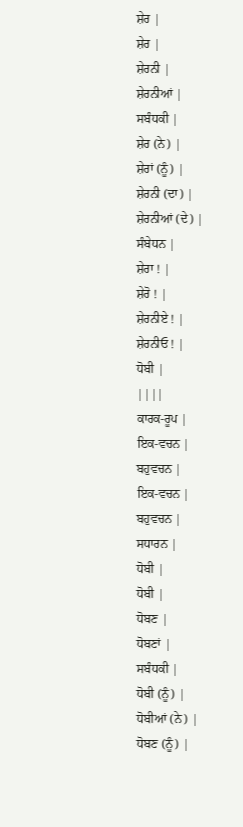ਸ਼ੇਰ |
ਸ਼ੇਰ |
ਸ਼ੇਰਨੀ |
ਸ਼ੇਰਨੀਆਂ |
ਸਬੰਧਕੀ |
ਸ਼ੇਰ (ਨੇ) |
ਸ਼ੇਰਾਂ (ਨੂੰ) |
ਸ਼ੇਰਨੀ (ਦਾ) |
ਸ਼ੇਰਨੀਆਂ (ਦੇ) |
ਸੰਬੇਧਨ |
ਸ਼ੇਰਾ ! |
ਸ਼ੇਰੋ ! |
ਸ਼ੇਰਨੀਏ ! |
ਸ਼ੇਰਨੀਓ ! |
ਧੋਬੀ |
||||
ਕਾਰਕ-ਰੂਪ |
ਇਕ-ਵਚਨ |
ਬਹੁਵਚਨ |
ਇਕ-ਵਚਨ |
ਬਹੁਵਚਨ |
ਸਧਾਰਨ |
ਧੋਬੀ |
ਧੋਬੀ |
ਧੋਬਣ |
ਧੋਬਣਾਂ |
ਸਬੰਧਕੀ |
ਧੋਬੀ (ਨੂੰ) |
ਧੋਬੀਆਂ (ਨੇ) |
ਧੋਬਣ (ਨੂੰ) |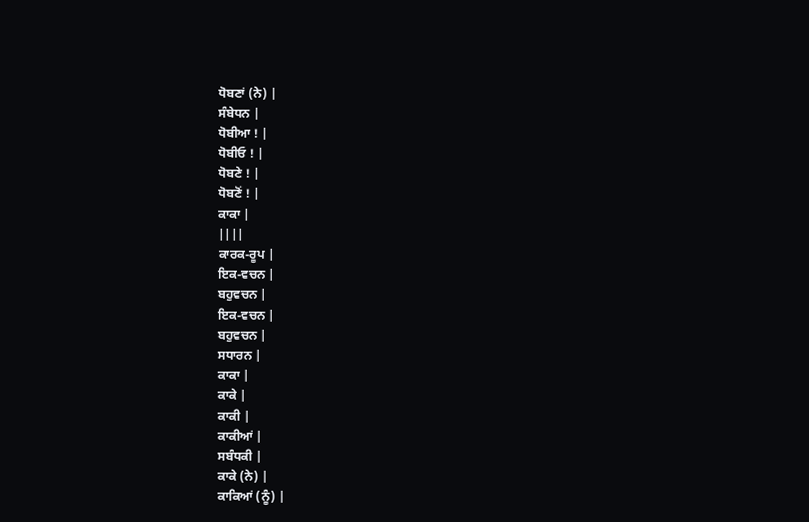ਧੋਬਣਾਂ (ਨੇ) |
ਸੰਬੇਧਨ |
ਧੋਬੀਆ ! |
ਧੋਬੀਓ ! |
ਧੋਬਣੇ ! |
ਧੋਬਣੋਂ ! |
ਕਾਕਾ |
||||
ਕਾਰਕ-ਰੂਪ |
ਇਕ-ਵਚਨ |
ਬਹੁਵਚਨ |
ਇਕ-ਵਚਨ |
ਬਹੁਵਚਨ |
ਸਧਾਰਨ |
ਕਾਕਾ |
ਕਾਕੇ |
ਕਾਕੀ |
ਕਾਕੀਆਂ |
ਸਬੰਧਕੀ |
ਕਾਕੇ (ਨੇ) |
ਕਾਕਿਆਂ (ਨੂੰ) |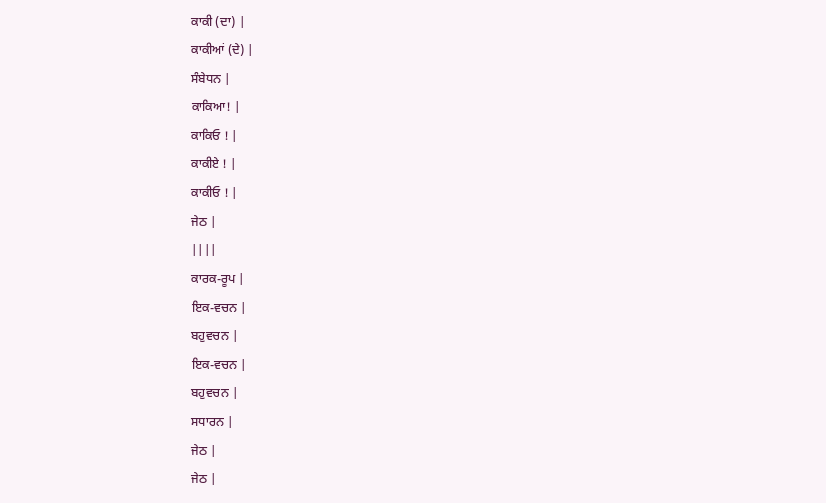ਕਾਕੀ (ਦਾ) |
ਕਾਕੀਆਂ (ਦੇ) |
ਸੰਬੇਧਨ |
ਕਾਕਿਆ! |
ਕਾਕਿਓ ! |
ਕਾਕੀਏ ! |
ਕਾਕੀਓ ! |
ਜੇਠ |
||||
ਕਾਰਕ-ਰੂਪ |
ਇਕ-ਵਚਨ |
ਬਹੁਵਚਨ |
ਇਕ-ਵਚਨ |
ਬਹੁਵਚਨ |
ਸਧਾਰਨ |
ਜੇਠ |
ਜੇਠ |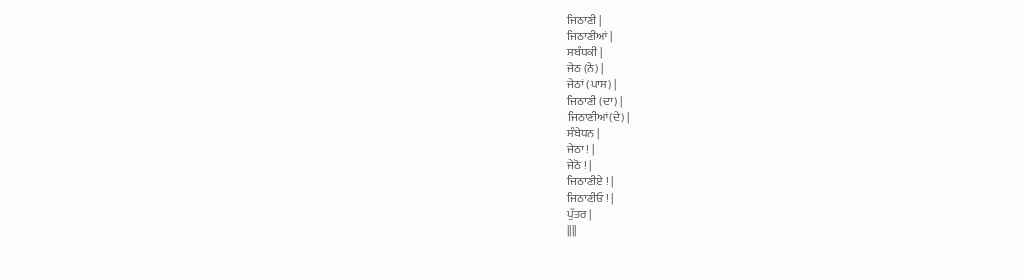ਜਿਠਾਣੀ |
ਜਿਠਾਣੀਆਂ |
ਸਬੰਧਕੀ |
ਜੇਠ (ਨੇ) |
ਜੇਠਾਂ (ਪਾਸ) |
ਜਿਠਾਣੀ (ਦਾ) |
ਜਿਠਾਣੀਆਂ(ਦੇ) |
ਸੰਬੇਧਨ |
ਜੇਠਾ ! |
ਜੇਠੋ ! |
ਜਿਠਾਣੀਏ ! |
ਜਿਠਾਣੀਓ ! |
ਪੁੱਤਰ |
||||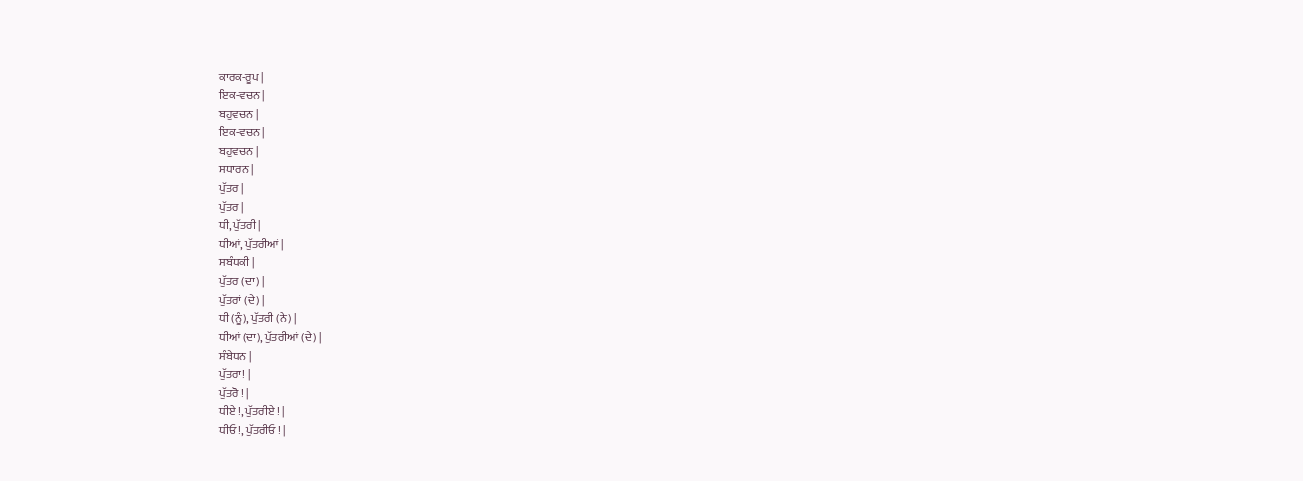ਕਾਰਕ-ਰੂਪ |
ਇਕ-ਵਚਨ |
ਬਹੁਵਚਨ |
ਇਕ-ਵਚਨ |
ਬਹੁਵਚਨ |
ਸਧਾਰਨ |
ਪੁੱਤਰ |
ਪੁੱਤਰ |
ਧੀ, ਪੁੱਤਰੀ |
ਧੀਆਂ, ਪੁੱਤਰੀਆਂ |
ਸਬੰਧਕੀ |
ਪੁੱਤਰ (ਦਾ) |
ਪੁੱਤਰਾਂ (ਦੇ) |
ਧੀ (ਨੂੰ), ਪੁੱਤਰੀ (ਨੇ) |
ਧੀਆਂ (ਦਾ), ਪੁੱਤਰੀਆਂ (ਦੇ) |
ਸੰਬੇਧਨ |
ਪੁੱਤਰਾ! |
ਪੁੱਤਰੋ ! |
ਧੀਏ !, ਪੁੱਤਰੀਏ ! |
ਧੀਓ !, ਪੁੱਤਰੀਓ ! |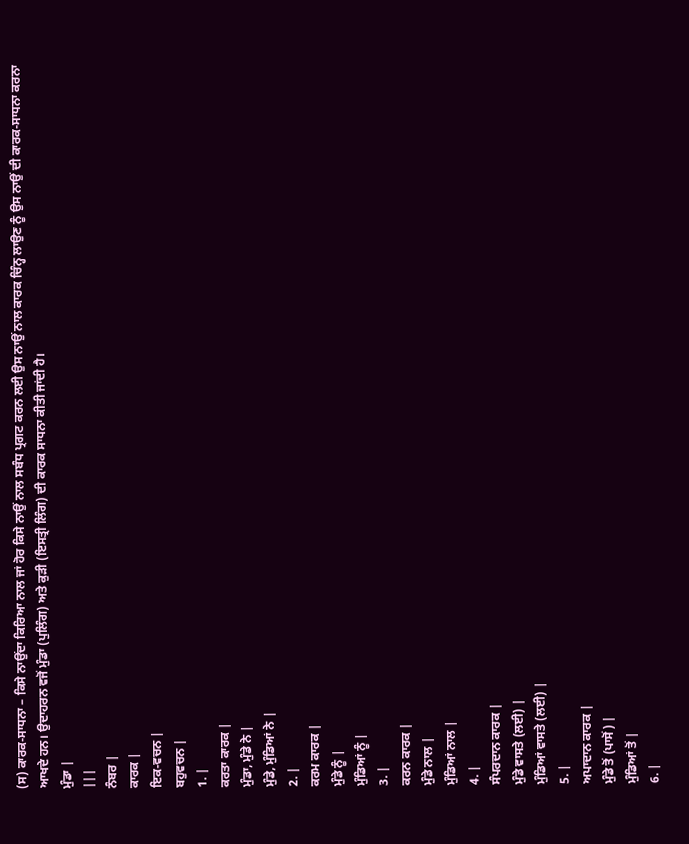(ਸ) ਕਾਰਕ-ਸਾਧਨਾ – ਕਿਸੇ ਨਾਉਂਦਾ ਕਿਰਿਆ ਨਾਲ ਜਾਂ ਹੋਰ ਕਿਸੇ ਨਾਉਂ ਨਾਲ ਸਬੰਧ ਪ੍ਰਗਟ ਕਰਨ ਲਈ ਉਸ ਨਾਉਂ ਨਾਲ ਕਾਰਕ ਚਿੰਨ੍ਹ ਲਾਉਣ ਨੂੰ ਉਸ ਨਾਉਂ ਦੀ ਕਾਰਕ-ਸਾਧਨਾ ਕਰਨਾ ਆਖਦੇ ਹਨ। ਉਦਾਹਰਨ ਵਜੋਂ ਮੁੰਡਾ (ਪੁਲਿੰਗ) ਅਤੇ ਕੁੜੀ (ਇਸਤ੍ਰੀ ਲਿੰਗ) ਦੀ ਕਾਰਕ ਸਾਧਨਾ ਕੀਤੀ ਜਾਂਦੀ ਹੈ।
ਮੁੰਡਾ |
|||
ਨੰਬਰ |
ਕਾਰਕ |
ਇਕ-ਵਚਨ |
ਬਹੁਵਚਨ |
1. |
ਕਰਤਾ ਕਾਰਕ |
ਮੁੰਡਾ, ਮੁੰਡੇ ਨੇ |
ਮੁੰਡੇ, ਮੁੰਡਿਆਂ ਨੇ |
2. |
ਕਰਮ ਕਾਰਕ |
ਮੁੰਡੇ ਨੂੰ |
ਮੁੰਡਿਆਂ ਨੂੰ |
3. |
ਕਰਨ ਕਾਰਕ |
ਮੁੰਡੇ ਨਾਲ |
ਮੁੰਡਿਆਂ ਨਾਲ |
4. |
ਸੰਪਰਦਾਨ ਕਾਰਕ |
ਮੁੰਡੇ ਵਾਸਤੇ (ਲਈ) |
ਮੁੰਡਿਆਂ ਵਾਸਤੇ (ਲਈ) |
5. |
ਅਪਾਦਾਨ ਕਾਰਕ |
ਮੁੰਡੇ ਤੋਂ (ਪਾਸੋਂ) |
ਮੁੰਡਿਆਂ ਤੋਂ |
6. |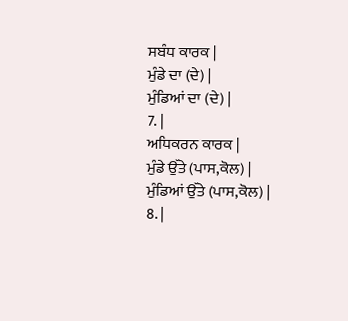ਸਬੰਧ ਕਾਰਕ |
ਮੁੰਡੇ ਦਾ (ਦੇ) |
ਮੁੰਡਿਆਂ ਦਾ (ਦੇ) |
7. |
ਅਧਿਕਰਨ ਕਾਰਕ |
ਮੁੰਡੇ ਉੱਤੇ (ਪਾਸ,ਕੋਲ) |
ਮੁੰਡਿਆਂ ਉੱਤੇ (ਪਾਸ,ਕੋਲ) |
8. |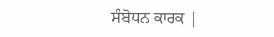ਸੰਬੋਧਨ ਕਾਰਕ |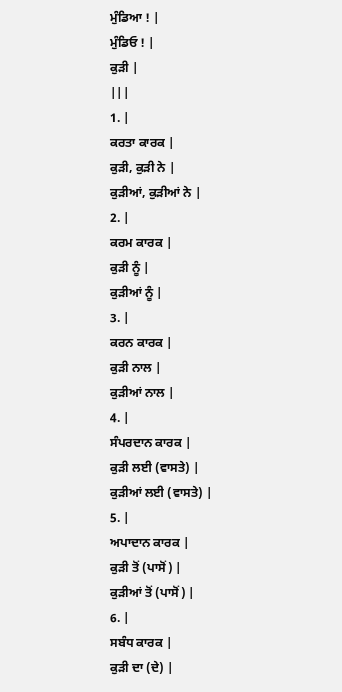ਮੁੰਡਿਆ ! |
ਮੁੰਡਿਓ ! |
ਕੁੜੀ |
|||
1. |
ਕਰਤਾ ਕਾਰਕ |
ਕੁੜੀ, ਕੁੜੀ ਨੇ |
ਕੁੜੀਆਂ, ਕੁੜੀਆਂ ਨੇ |
2. |
ਕਰਮ ਕਾਰਕ |
ਕੁੜੀ ਨੂੰ |
ਕੁੜੀਆਂ ਨੂੰ |
3. |
ਕਰਨ ਕਾਰਕ |
ਕੁੜੀ ਨਾਲ |
ਕੁੜੀਆਂ ਨਾਲ |
4. |
ਸੰਪਰਦਾਨ ਕਾਰਕ |
ਕੁੜੀ ਲਈ (ਵਾਸਤੇ) |
ਕੁੜੀਆਂ ਲਈ (ਵਾਸਤੇ) |
5. |
ਅਪਾਦਾਨ ਕਾਰਕ |
ਕੁੜੀ ਤੋਂ (ਪਾਸੋਂ) |
ਕੁੜੀਆਂ ਤੋਂ (ਪਾਸੋਂ) |
6. |
ਸਬੰਧ ਕਾਰਕ |
ਕੁੜੀ ਦਾ (ਦੇ) |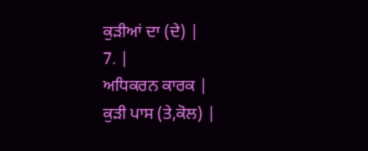ਕੁੜੀਆਂ ਦਾ (ਦੇ) |
7. |
ਅਧਿਕਰਨ ਕਾਰਕ |
ਕੁੜੀ ਪਾਸ (ਤੇ,ਕੋਲ) |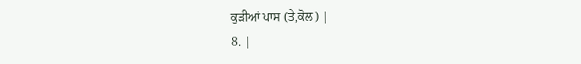ਕੁੜੀਆਂ ਪਾਸ (ਤੇ,ਕੋਲ) |
8. |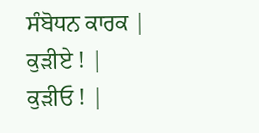ਸੰਬੋਧਨ ਕਾਰਕ |
ਕੁੜੀਏ ! |
ਕੁੜੀਓ ! |